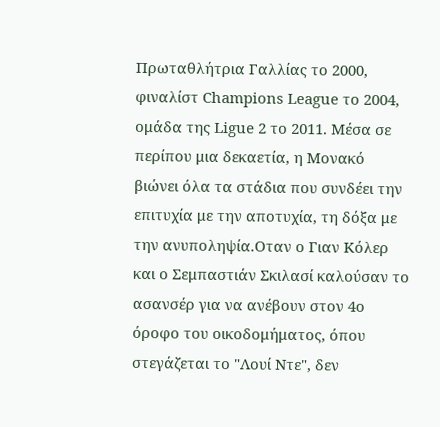Πρωταθλήτρια Γαλλίας το 2000, φιναλίστ Champions League το 2004, ομάδα της Ligue 2 το 2011. Μέσα σε περίπου μια δεκαετία, η Μονακό βιώνει όλα τα στάδια που συνδέει την επιτυχία με την αποτυχία, τη δόξα με την ανυποληψία.Οταν ο Γιαν Κόλερ και ο Σεμπαστιάν Σκιλασί καλούσαν το ασανσέρ για να ανέβουν στον 4ο όροφο του οικοδομήματος, όπου στεγάζεται το "Λουί Ντε", δεν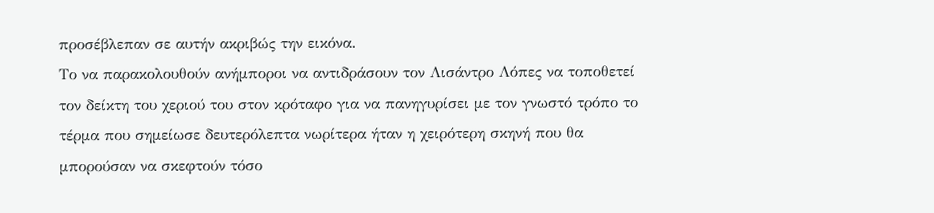προσέβλεπαν σε αυτήν ακριβώς την εικόνα.
Το να παρακολουθούν ανήμποροι να αντιδράσουν τον Λισάντρο Λόπες να τοποθετεί τον δείκτη του χεριού του στον κρόταφο για να πανηγυρίσει με τον γνωστό τρόπο το τέρμα που σημείωσε δευτερόλεπτα νωρίτερα ήταν η χειρότερη σκηνή που θα μπορούσαν να σκεφτούν τόσο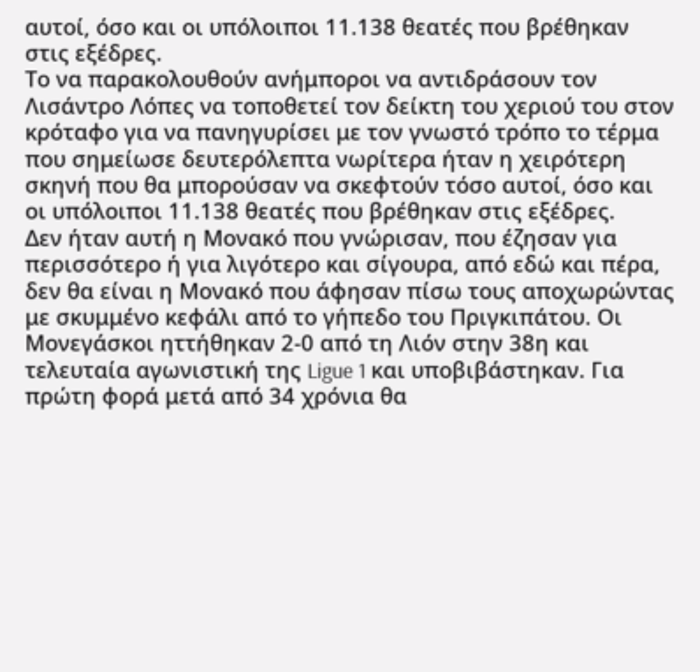αυτοί, όσο και οι υπόλοιποι 11.138 θεατές που βρέθηκαν στις εξέδρες.
Το να παρακολουθούν ανήμποροι να αντιδράσουν τον Λισάντρο Λόπες να τοποθετεί τον δείκτη του χεριού του στον κρόταφο για να πανηγυρίσει με τον γνωστό τρόπο το τέρμα που σημείωσε δευτερόλεπτα νωρίτερα ήταν η χειρότερη σκηνή που θα μπορούσαν να σκεφτούν τόσο αυτοί, όσο και οι υπόλοιποι 11.138 θεατές που βρέθηκαν στις εξέδρες.
Δεν ήταν αυτή η Μονακό που γνώρισαν, που έζησαν για περισσότερο ή για λιγότερο και σίγουρα, από εδώ και πέρα, δεν θα είναι η Μονακό που άφησαν πίσω τους αποχωρώντας με σκυμμένο κεφάλι από το γήπεδο του Πριγκιπάτου. Οι Μονεγάσκοι ηττήθηκαν 2-0 από τη Λιόν στην 38η και τελευταία αγωνιστική της Ligue 1 και υποβιβάστηκαν. Για πρώτη φορά μετά από 34 χρόνια θα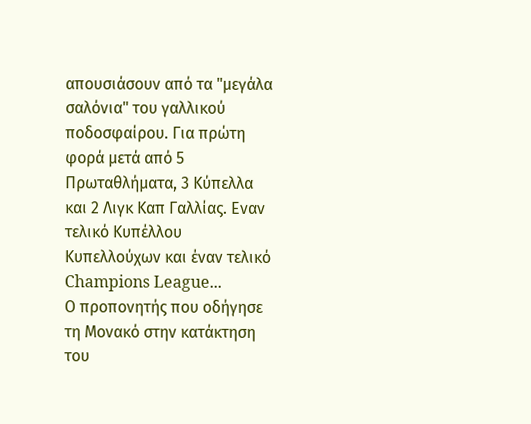απουσιάσουν από τα "μεγάλα σαλόνια" του γαλλικού ποδοσφαίρου. Για πρώτη φορά μετά από 5 Πρωταθλήματα, 3 Κύπελλα και 2 Λιγκ Καπ Γαλλίας. Εναν τελικό Κυπέλλου Κυπελλούχων και έναν τελικό Champions League...
Ο προπονητής που οδήγησε τη Μονακό στην κατάκτηση του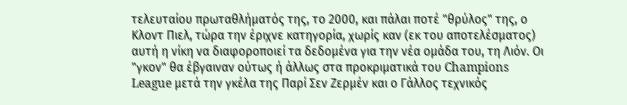τελευταίου πρωταθλήματός της, το 2000, και πάλαι ποτέ "θρύλος" της, ο Κλοντ Πιελ, τώρα την έριχνε κατηγορία, χωρίς καν (εκ του αποτελέσματος) αυτή η νίκη να διαφοροποιεί τα δεδομένα για την νέα ομάδα του, τη Λιόν. Οι "γκον" θα έβγαιναν ούτως ή άλλως στα προκριματικά του Champions League μετά την γκέλα της Παρί Σεν Ζερμέν και ο Γάλλος τεχνικός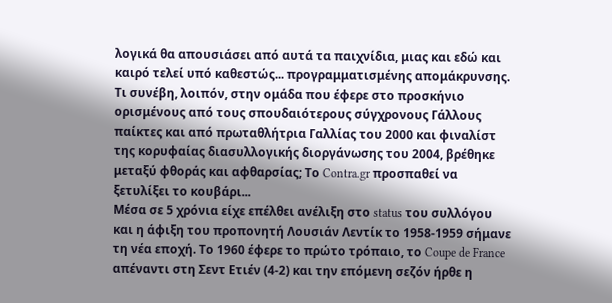λογικά θα απουσιάσει από αυτά τα παιχνίδια, μιας και εδώ και καιρό τελεί υπό καθεστώς... προγραμματισμένης απομάκρυνσης. Τι συνέβη, λοιπόν, στην ομάδα που έφερε στο προσκήνιο ορισμένους από τους σπουδαιότερους σύγχρονους Γάλλους παίκτες και από πρωταθλήτρια Γαλλίας του 2000 και φιναλίστ της κορυφαίας διασυλλογικής διοργάνωσης του 2004, βρέθηκε μεταξύ φθοράς και αφθαρσίας; Το Contra.gr προσπαθεί να ξετυλίξει το κουβάρι...
Μέσα σε 5 χρόνια είχε επέλθει ανέλιξη στο status του συλλόγου και η άφιξη του προπονητή Λουσιάν Λεντίκ το 1958-1959 σήμανε τη νέα εποχή. Το 1960 έφερε το πρώτο τρόπαιο, το Coupe de France απέναντι στη Σεντ Ετιέν (4-2) και την επόμενη σεζόν ήρθε η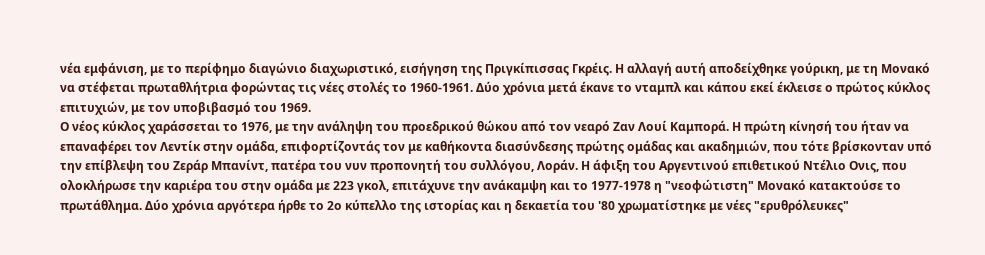νέα εμφάνιση, με το περίφημο διαγώνιο διαχωριστικό, εισήγηση της Πριγκίπισσας Γκρέις. Η αλλαγή αυτή αποδείχθηκε γούρικη, με τη Μονακό να στέφεται πρωταθλήτρια φορώντας τις νέες στολές το 1960-1961. Δύο χρόνια μετά έκανε το νταμπλ και κάπου εκεί έκλεισε ο πρώτος κύκλος επιτυχιών, με τον υποβιβασμό του 1969.
Ο νέος κύκλος χαράσσεται το 1976, με την ανάληψη του προεδρικού θώκου από τον νεαρό Ζαν Λουί Καμπορά. Η πρώτη κίνησή του ήταν να επαναφέρει τον Λεντίκ στην ομάδα, επιφορτίζοντάς τον με καθήκοντα διασύνδεσης πρώτης ομάδας και ακαδημιών, που τότε βρίσκονταν υπό την επίβλεψη του Ζεράρ Μπανίντ, πατέρα του νυν προπονητή του συλλόγου, Λοράν. Η άφιξη του Αργεντινού επιθετικού Ντέλιο Ονις, που ολοκλήρωσε την καριέρα του στην ομάδα με 223 γκολ, επιτάχυνε την ανάκαμψη και το 1977-1978 η "νεοφώτιστη" Μονακό κατακτούσε το πρωτάθλημα. Δύο χρόνια αργότερα ήρθε το 2ο κύπελλο της ιστορίας και η δεκαετία του '80 χρωματίστηκε με νέες "ερυθρόλευκες"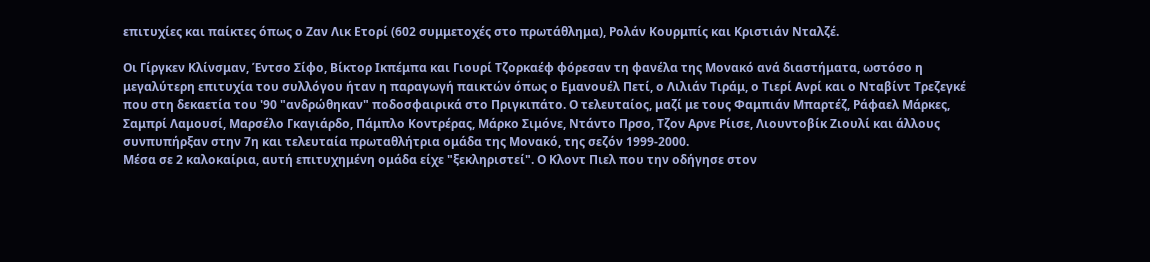επιτυχίες και παίκτες όπως ο Ζαν Λικ Ετορί (602 συμμετοχές στο πρωτάθλημα), Ρολάν Κουρμπίς και Κριστιάν Νταλζέ.

Οι Γίργκεν Κλίνσμαν, Έντσο Σίφο, Βίκτορ Ικπέμπα και Γιουρί Τζορκαέφ φόρεσαν τη φανέλα της Μονακό ανά διαστήματα, ωστόσο η μεγαλύτερη επιτυχία του συλλόγου ήταν η παραγωγή παικτών όπως ο Εμανουέλ Πετί, ο Λιλιάν Τιράμ, ο Τιερί Ανρί και ο Νταβίντ Τρεζεγκέ που στη δεκαετία του '90 "ανδρώθηκαν" ποδοσφαιρικά στο Πριγκιπάτο. Ο τελευταίος, μαζί με τους Φαμπιάν Μπαρτέζ, Ράφαελ Μάρκες, Σαμπρί Λαμουσί, Μαρσέλο Γκαγιάρδο, Πάμπλο Κοντρέρας, Μάρκο Σιμόνε, Ντάντο Πρσο, Τζον Αρνε Ρίισε, Λιουντοβίκ Ζιουλί και άλλους συνπυπήρξαν στην 7η και τελευταία πρωταθλήτρια ομάδα της Μονακό, της σεζόν 1999-2000.
Μέσα σε 2 καλοκαίρια, αυτή επιτυχημένη ομάδα είχε "ξεκληριστεί". Ο Κλοντ Πιελ που την οδήγησε στον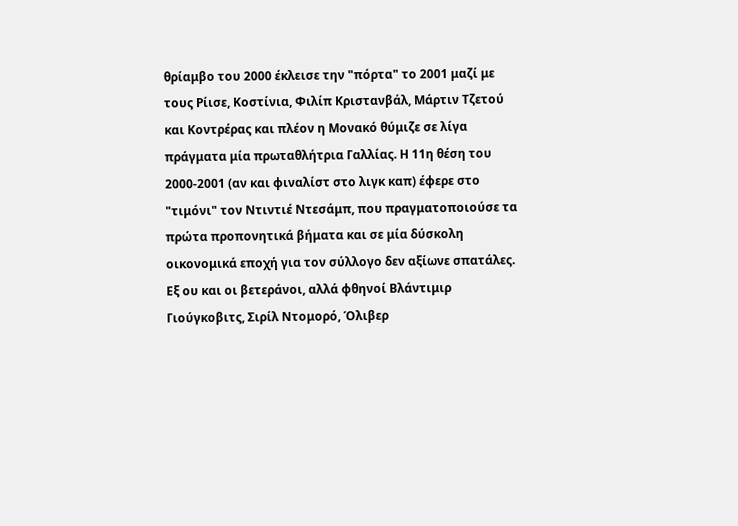θρίαμβο του 2000 έκλεισε την "πόρτα" το 2001 μαζί με τους Ρίισε, Κοστίνια, Φιλίπ Κριστανβάλ, Μάρτιν Τζετού και Κοντρέρας και πλέον η Μονακό θύμιζε σε λίγα πράγματα μία πρωταθλήτρια Γαλλίας. Η 11η θέση του 2000-2001 (αν και φιναλίστ στο λιγκ καπ) έφερε στο "τιμόνι" τον Ντιντιέ Ντεσάμπ, που πραγματοποιούσε τα πρώτα προπονητικά βήματα και σε μία δύσκολη οικονομικά εποχή για τον σύλλογο δεν αξίωνε σπατάλες. Εξ ου και οι βετεράνοι, αλλά φθηνοί Βλάντιμιρ Γιούγκοβιτς, Σιρίλ Ντομορό, Όλιβερ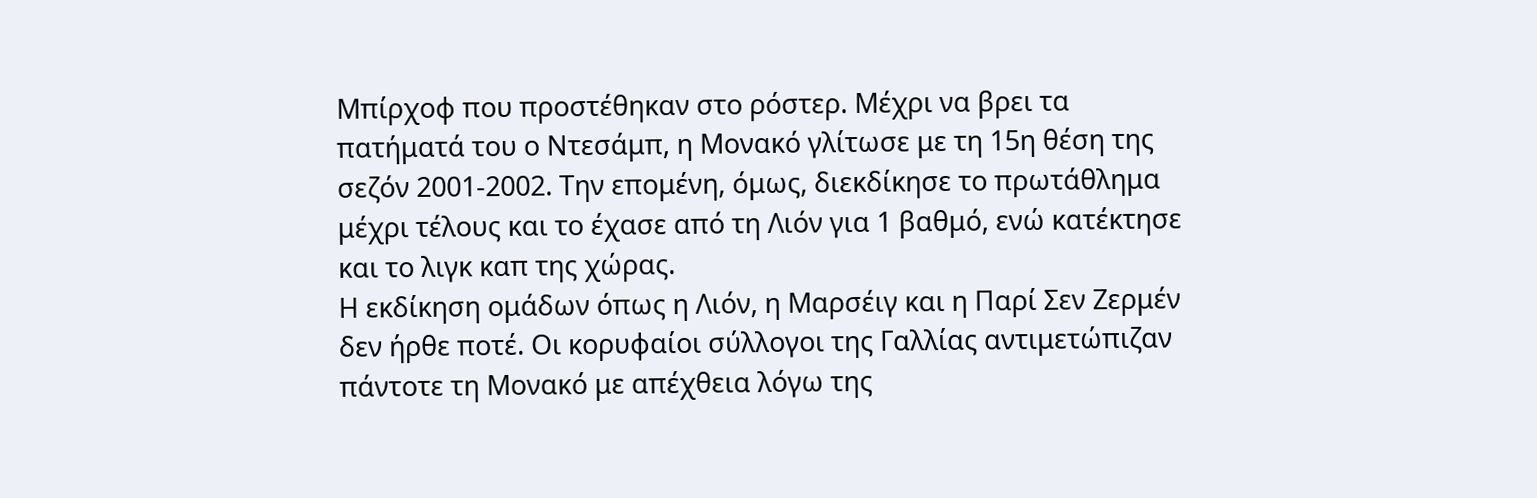Μπίρχοφ που προστέθηκαν στο ρόστερ. Μέχρι να βρει τα πατήματά του ο Ντεσάμπ, η Μονακό γλίτωσε με τη 15η θέση της σεζόν 2001-2002. Την επομένη, όμως, διεκδίκησε το πρωτάθλημα μέχρι τέλους και το έχασε από τη Λιόν για 1 βαθμό, ενώ κατέκτησε και το λιγκ καπ της χώρας.
Η εκδίκηση ομάδων όπως η Λιόν, η Μαρσέιγ και η Παρί Σεν Ζερμέν δεν ήρθε ποτέ. Οι κορυφαίοι σύλλογοι της Γαλλίας αντιμετώπιζαν πάντοτε τη Μονακό με απέχθεια λόγω της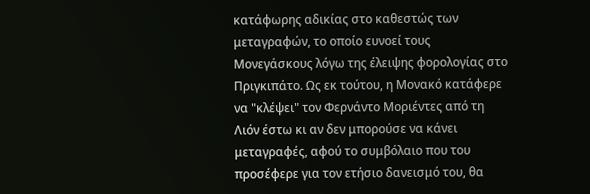κατάφωρης αδικίας στο καθεστώς των μεταγραφών, το οποίο ευνοεί τους Μονεγάσκους λόγω της έλειψης φορολογίας στο Πριγκιπάτο. Ως εκ τούτου, η Μονακό κατάφερε να "κλέψει" τον Φερνάντο Μοριέντες από τη Λιόν έστω κι αν δεν μπορούσε να κάνει μεταγραφές, αφού το συμβόλαιο που του προσέφερε για τον ετήσιο δανεισμό του, θα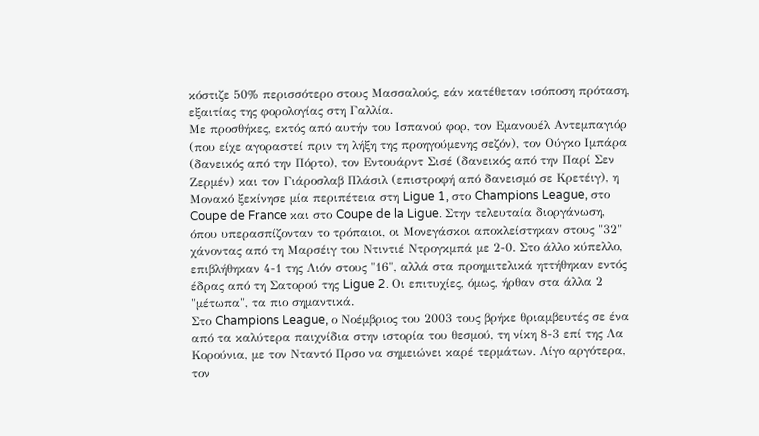κόστιζε 50% περισσότερο στους Μασσαλούς, εάν κατέθεταν ισόποση πρόταση, εξαιτίας της φορολογίας στη Γαλλία.
Με προσθήκες, εκτός από αυτήν του Ισπανού φορ, τον Εμανουέλ Αντεμπαγιόρ (που είχε αγοραστεί πριν τη λήξη της προηγούμενης σεζόν), τον Ούγκο Ιμπάρα (δανεικός από την Πόρτο), τον Εντουάρντ Σισέ (δανεικός από την Παρί Σεν Ζερμέν) και τον Γιάροσλαβ Πλάσιλ (επιστροφή από δανεισμό σε Κρετέιγ), η Μονακό ξεκίνησε μία περιπέτεια στη Ligue 1, στο Champions League, στο Coupe de France και στο Coupe de la Ligue. Στην τελευταία διοργάνωση, όπου υπερασπίζονταν το τρόπαιοι, οι Μονεγάσκοι αποκλείστηκαν στους "32" χάνοντας από τη Μαρσέιγ του Ντιντιέ Ντρογκμπά με 2-0. Στο άλλο κύπελλο, επιβλήθηκαν 4-1 της Λιόν στους "16", αλλά στα προημιτελικά ηττήθηκαν εντός έδρας από τη Σατορού της Ligue 2. Οι επιτυχίες, όμως, ήρθαν στα άλλα 2 "μέτωπα", τα πιο σημαντικά.
Στο Champions League, ο Νοέμβριος του 2003 τους βρήκε θριαμβευτές σε ένα από τα καλύτερα παιχνίδια στην ιστορία του θεσμού, τη νίκη 8-3 επί της Λα Κορούνια, με τον Νταντό Πρσο να σημειώνει καρέ τερμάτων. Λίγο αργότερα, τον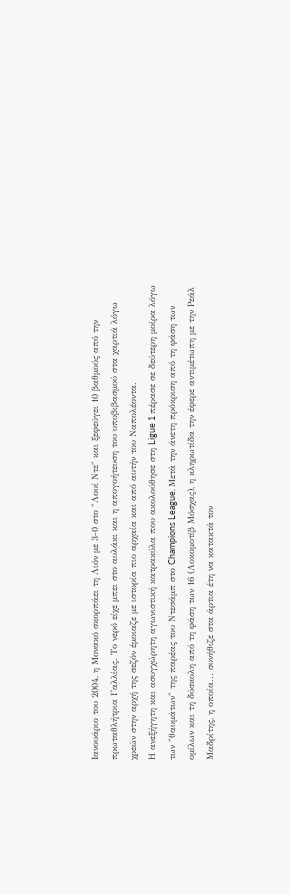Ιανουάριο του 2004, η Μονακό σκορπάει τη Λιόν με 3-0 στο "Λουί Ντε" και ξεφεύγει 10 βαθμούς από την πρωταθλήτρια Γαλλίας. Το νερό είχε μπει στο αυλάκι και η απογοήτευση του υποβιβασμού στα χαρτιά λόγω χρεών στην αρχή της σεζόν έμοιαζε με ιστορία πιο αρχαία και από αυτήν του Ναπολέοντα.
Η ανεξήγητη και ασυγχώρητη αγωνιστική κατρακύλα που ακολούθησε στη Ligue 1 πέρασε σε δεύτερη μοίρα λόγω των "θαυμάτων" της παρέας του Ντεσάμπ στο Champions League. Μετά την άνετη πρόκριση από τη φάση των ομίλων και τη δύσκολη από τη φάση των 16 (Λοκομοτίβ Μόσχας), η κληρωτίδα την έφερε αντιμέτωπη με την Ρεάλ Μαδρίτης, η οποία... συνήθιζε στα άρτια έτη να κατακτά τον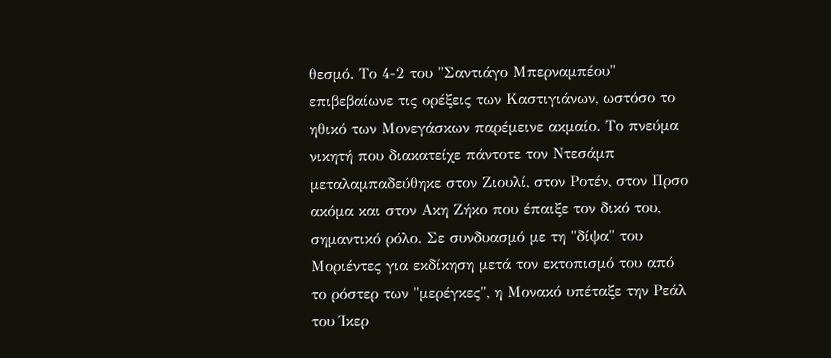θεσμό. Το 4-2 του "Σαντιάγο Μπερναμπέου" επιβεβαίωνε τις ορέξεις των Καστιγιάνων, ωστόσο το ηθικό των Μονεγάσκων παρέμεινε ακμαίο. Το πνεύμα νικητή που διακατείχε πάντοτε τον Ντεσάμπ μεταλαμπαδεύθηκε στον Ζιουλί, στον Ροτέν, στον Πρσο ακόμα και στον Ακη Ζήκο που έπαιξε τον δικό του, σημαντικό ρόλο. Σε συνδυασμό με τη "δίψα" του Μοριέντες για εκδίκηση μετά τον εκτοπισμό του από το ρόστερ των "μερέγκες", η Μονακό υπέταξε την Ρεάλ του Ίκερ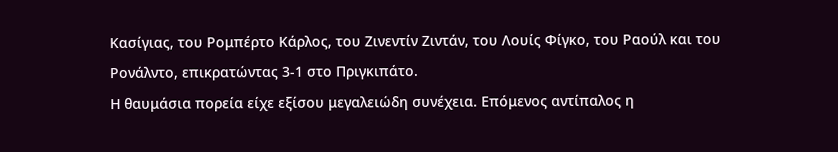Κασίγιας, του Ρομπέρτο Κάρλος, του Ζινεντίν Ζιντάν, του Λουίς Φίγκο, του Ραούλ και του Ρονάλντο, επικρατώντας 3-1 στο Πριγκιπάτο.
Η θαυμάσια πορεία είχε εξίσου μεγαλειώδη συνέχεια. Επόμενος αντίπαλος η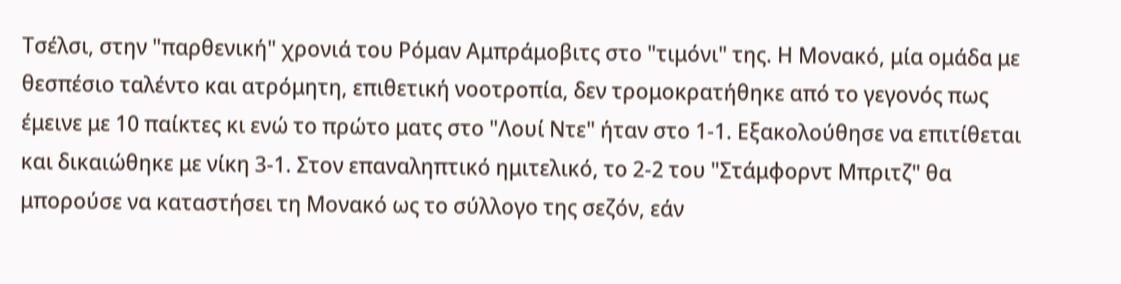Τσέλσι, στην "παρθενική" χρονιά του Ρόμαν Αμπράμοβιτς στο "τιμόνι" της. Η Μονακό, μία ομάδα με θεσπέσιο ταλέντο και ατρόμητη, επιθετική νοοτροπία, δεν τρομοκρατήθηκε από το γεγονός πως έμεινε με 10 παίκτες κι ενώ το πρώτο ματς στο "Λουί Ντε" ήταν στο 1-1. Εξακολούθησε να επιτίθεται και δικαιώθηκε με νίκη 3-1. Στον επαναληπτικό ημιτελικό, το 2-2 του "Στάμφορντ Μπριτζ" θα μπορούσε να καταστήσει τη Μονακό ως το σύλλογο της σεζόν, εάν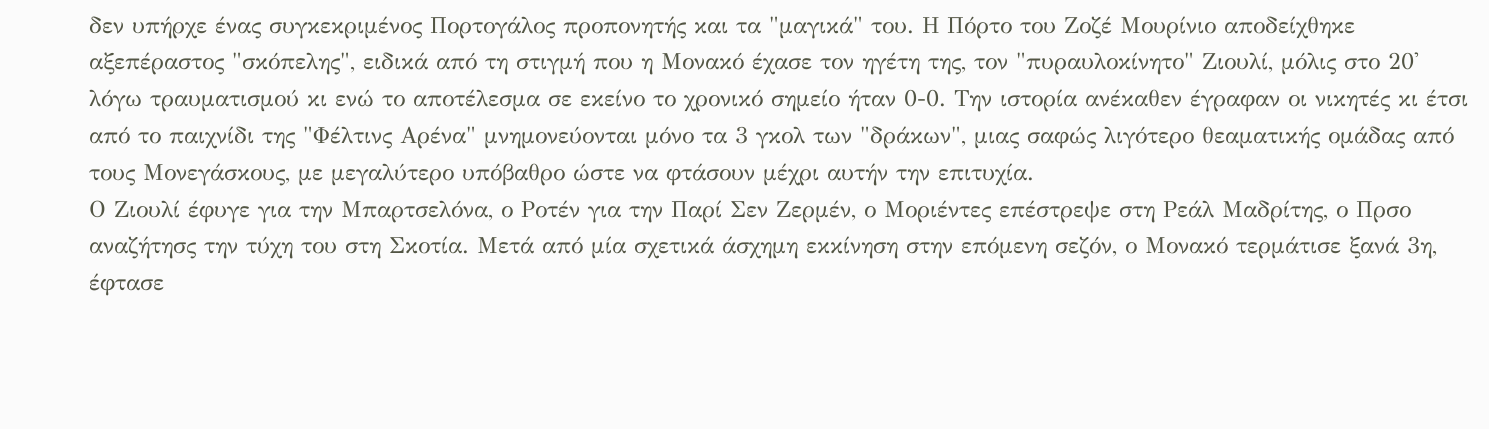δεν υπήρχε ένας συγκεκριμένος Πορτογάλος προπονητής και τα "μαγικά" του. Η Πόρτο του Ζοζέ Μουρίνιο αποδείχθηκε αξεπέραστος "σκόπελης", ειδικά από τη στιγμή που η Μονακό έχασε τον ηγέτη της, τον "πυραυλοκίνητο" Ζιουλί, μόλις στο 20' λόγω τραυματισμού κι ενώ το αποτέλεσμα σε εκείνο το χρονικό σημείο ήταν 0-0. Την ιστορία ανέκαθεν έγραφαν οι νικητές κι έτσι από το παιχνίδι της "Φέλτινς Αρένα" μνημονεύονται μόνο τα 3 γκολ των "δράκων", μιας σαφώς λιγότερο θεαματικής ομάδας από τους Μονεγάσκους, με μεγαλύτερο υπόβαθρο ώστε να φτάσουν μέχρι αυτήν την επιτυχία.
Ο Ζιουλί έφυγε για την Μπαρτσελόνα, ο Ροτέν για την Παρί Σεν Ζερμέν, ο Μοριέντες επέστρεψε στη Ρεάλ Μαδρίτης, ο Πρσο αναζήτησς την τύχη του στη Σκοτία. Μετά από μία σχετικά άσχημη εκκίνηση στην επόμενη σεζόν, ο Μονακό τερμάτισε ξανά 3η, έφτασε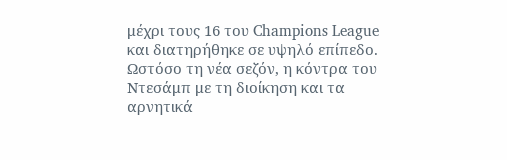μέχρι τους 16 του Champions League και διατηρήθηκε σε υψηλό επίπεδο. Ωστόσο τη νέα σεζόν, η κόντρα του Ντεσάμπ με τη διοίκηση και τα αρνητικά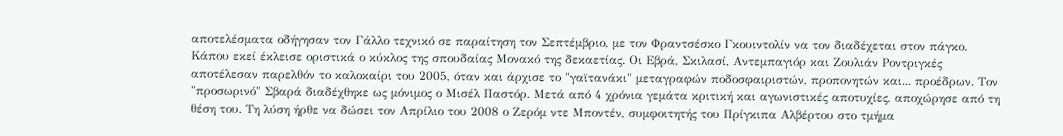αποτελέσματα οδήγησαν τον Γάλλο τεχνικό σε παραίτηση τον Σεπτέμβριο, με τον Φραντσέσκο Γκουιντολίν να τον διαδέχεται στον πάγκο.
Κάπου εκεί έκλεισε οριστικά ο κύκλος της σπουδαίας Μονακό της δεκαετίας. Οι Εβρά, Σκιλασί, Αντεμπαγιόρ και Ζουλιάν Ροντριγκές αποτέλεσαν παρελθόν το καλοκαίρι του 2005, όταν και άρχισε το "γαϊτανάκι" μεταγραφών ποδοσφαιριστών, προπονητών και... προέδρων. Τον "προσωρινό" Σβαρά διαδέχθηκε ως μόνιμος ο Μισέλ Παστόρ. Μετά από 4 χρόνια γεμάτα κριτική και αγωνιστικές αποτυχίες, αποχώρησε από τη θέση του. Τη λύση ήρθε να δώσει τον Απρίλιο του 2008 ο Ζερόμ ντε Μποντέν, συμφοιτητής του Πρίγκιπα Αλβέρτου στο τμήμα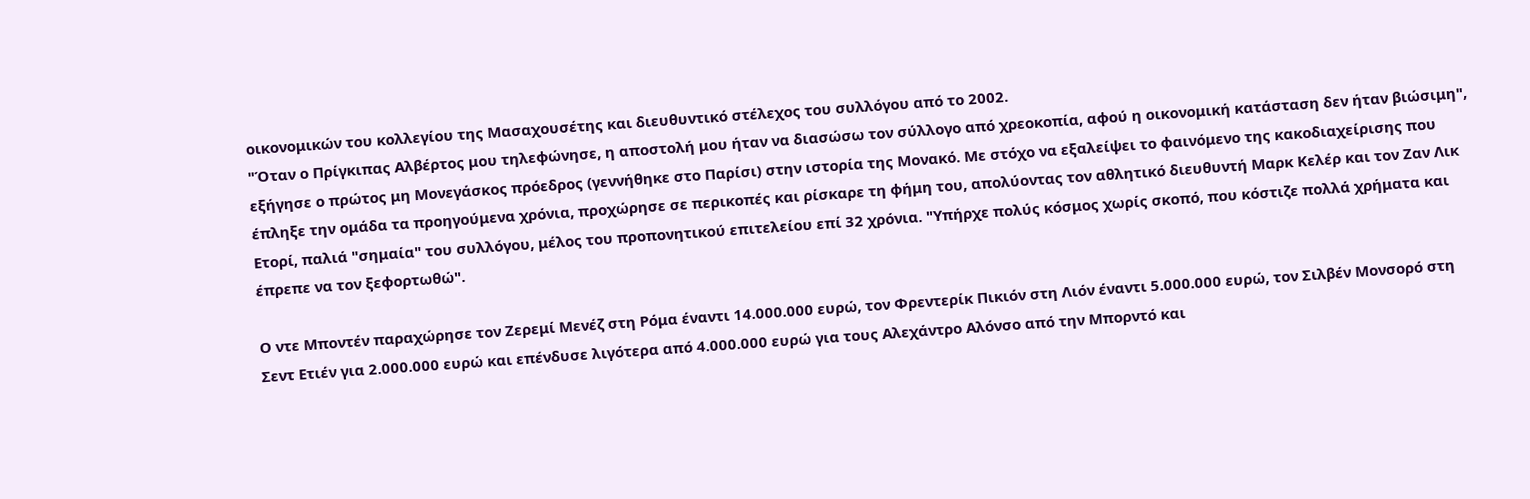οικονομικών του κολλεγίου της Μασαχουσέτης και διευθυντικό στέλεχος του συλλόγου από το 2002.
"Όταν ο Πρίγκιπας Αλβέρτος μου τηλεφώνησε, η αποστολή μου ήταν να διασώσω τον σύλλογο από χρεοκοπία, αφού η οικονομική κατάσταση δεν ήταν βιώσιμη", εξήγησε ο πρώτος μη Μονεγάσκος πρόεδρος (γεννήθηκε στο Παρίσι) στην ιστορία της Μονακό. Με στόχο να εξαλείψει το φαινόμενο της κακοδιαχείρισης που έπληξε την ομάδα τα προηγούμενα χρόνια, προχώρησε σε περικοπές και ρίσκαρε τη φήμη του, απολύοντας τον αθλητικό διευθυντή Μαρκ Κελέρ και τον Ζαν Λικ Ετορί, παλιά "σημαία" του συλλόγου, μέλος του προπονητικού επιτελείου επί 32 χρόνια. "Υπήρχε πολύς κόσμος χωρίς σκοπό, που κόστιζε πολλά χρήματα και έπρεπε να τον ξεφορτωθώ".

Ο ντε Μποντέν παραχώρησε τον Ζερεμί Μενέζ στη Ρόμα έναντι 14.000.000 ευρώ, τον Φρεντερίκ Πικιόν στη Λιόν έναντι 5.000.000 ευρώ, τον Σιλβέν Μονσορό στη Σεντ Ετιέν για 2.000.000 ευρώ και επένδυσε λιγότερα από 4.000.000 ευρώ για τους Αλεχάντρο Αλόνσο από την Μπορντό και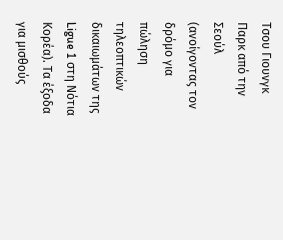Τσου Γιουνγκ Παρκ από την Σεούλ (ανοίγοντας τον δρόμο για πώληση τηλεοπτικών δικαιωμάτων της Ligue 1 στη Νότια Κορέα). Τα έξοδα για μισθούς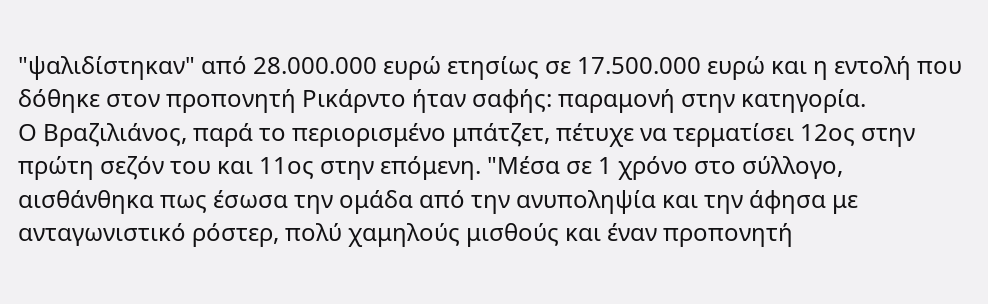"ψαλιδίστηκαν" από 28.000.000 ευρώ ετησίως σε 17.500.000 ευρώ και η εντολή που δόθηκε στον προπονητή Ρικάρντο ήταν σαφής: παραμονή στην κατηγορία.
Ο Βραζιλιάνος, παρά το περιορισμένο μπάτζετ, πέτυχε να τερματίσει 12ος στην πρώτη σεζόν του και 11ος στην επόμενη. "Μέσα σε 1 χρόνο στο σύλλογο, αισθάνθηκα πως έσωσα την ομάδα από την ανυποληψία και την άφησα με ανταγωνιστικό ρόστερ, πολύ χαμηλούς μισθούς και έναν προπονητή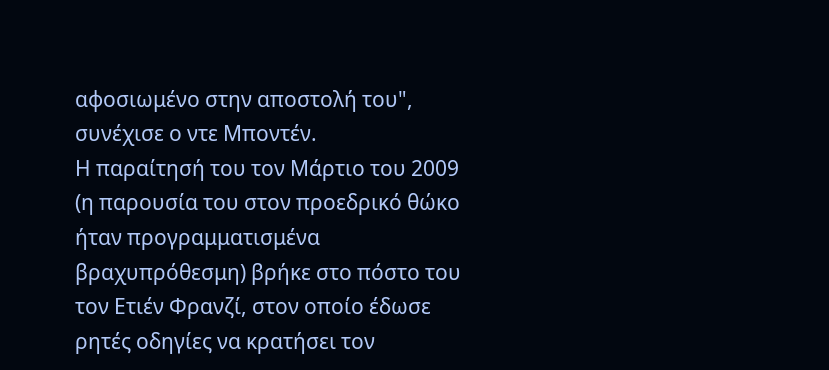αφοσιωμένο στην αποστολή του", συνέχισε ο ντε Μποντέν.
Η παραίτησή του τον Μάρτιο του 2009 (η παρουσία του στον προεδρικό θώκο ήταν προγραμματισμένα βραχυπρόθεσμη) βρήκε στο πόστο του τον Ετιέν Φρανζί, στον οποίο έδωσε ρητές οδηγίες να κρατήσει τον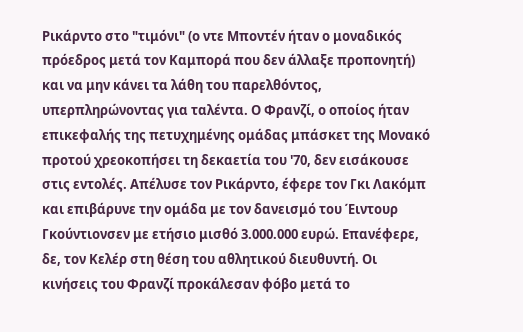Ρικάρντο στο "τιμόνι" (ο ντε Μποντέν ήταν ο μοναδικός πρόεδρος μετά τον Καμπορά που δεν άλλαξε προπονητή) και να μην κάνει τα λάθη του παρελθόντος, υπερπληρώνοντας για ταλέντα. Ο Φρανζί, ο οποίος ήταν επικεφαλής της πετυχημένης ομάδας μπάσκετ της Μονακό προτού χρεοκοπήσει τη δεκαετία του '70, δεν εισάκουσε στις εντολές. Απέλυσε τον Ρικάρντο, έφερε τον Γκι Λακόμπ και επιβάρυνε την ομάδα με τον δανεισμό του Έιντουρ Γκούντιονσεν με ετήσιο μισθό 3.000.000 ευρώ. Επανέφερε, δε, τον Κελέρ στη θέση του αθλητικού διευθυντή. Οι κινήσεις του Φρανζί προκάλεσαν φόβο μετά το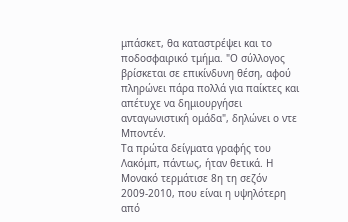μπάσκετ, θα καταστρέψει και το ποδοσφαιρικό τμήμα. "Ο σύλλογος βρίσκεται σε επικίνδυνη θέση, αφού πληρώνει πάρα πολλά για παίκτες και απέτυχε να δημιουργήσει ανταγωνιστική ομάδα", δηλώνει ο ντε Μποντέν.
Τα πρώτα δείγματα γραφής του Λακόμπ, πάντως, ήταν θετικά. Η Μονακό τερμάτισε 8η τη σεζόν 2009-2010, που είναι η υψηλότερη από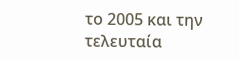το 2005 και την τελευταία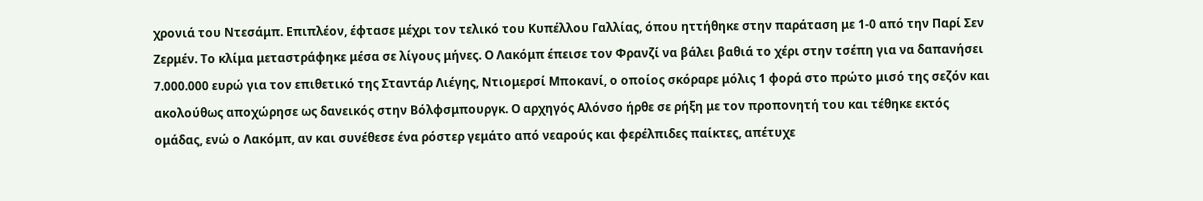χρονιά του Ντεσάμπ. Επιπλέον, έφτασε μέχρι τον τελικό του Κυπέλλου Γαλλίας, όπου ηττήθηκε στην παράταση με 1-0 από την Παρί Σεν Ζερμέν. Το κλίμα μεταστράφηκε μέσα σε λίγους μήνες. Ο Λακόμπ έπεισε τον Φρανζί να βάλει βαθιά το χέρι στην τσέπη για να δαπανήσει 7.000.000 ευρώ για τον επιθετικό της Σταντάρ Λιέγης, Ντιομερσί Μποκανί, ο οποίος σκόραρε μόλις 1 φορά στο πρώτο μισό της σεζόν και ακολούθως αποχώρησε ως δανεικός στην Βόλφσμπουργκ. Ο αρχηγός Αλόνσο ήρθε σε ρήξη με τον προπονητή του και τέθηκε εκτός ομάδας, ενώ ο Λακόμπ, αν και συνέθεσε ένα ρόστερ γεμάτο από νεαρούς και φερέλπιδες παίκτες, απέτυχε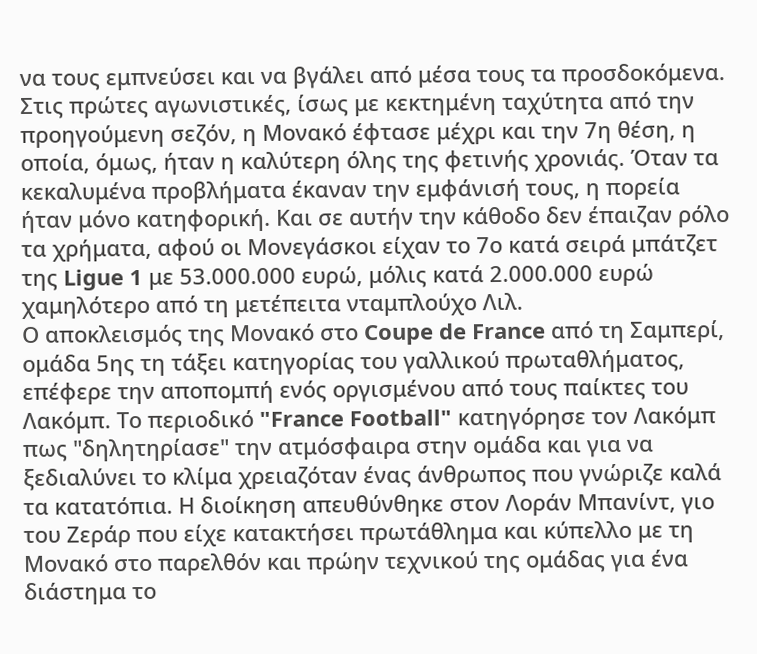να τους εμπνεύσει και να βγάλει από μέσα τους τα προσδοκόμενα.
Στις πρώτες αγωνιστικές, ίσως με κεκτημένη ταχύτητα από την προηγούμενη σεζόν, η Μονακό έφτασε μέχρι και την 7η θέση, η οποία, όμως, ήταν η καλύτερη όλης της φετινής χρονιάς. Όταν τα κεκαλυμένα προβλήματα έκαναν την εμφάνισή τους, η πορεία ήταν μόνο κατηφορική. Και σε αυτήν την κάθοδο δεν έπαιζαν ρόλο τα χρήματα, αφού οι Μονεγάσκοι είχαν το 7ο κατά σειρά μπάτζετ της Ligue 1 με 53.000.000 ευρώ, μόλις κατά 2.000.000 ευρώ χαμηλότερο από τη μετέπειτα νταμπλούχο Λιλ.
Ο αποκλεισμός της Μονακό στο Coupe de France από τη Σαμπερί, ομάδα 5ης τη τάξει κατηγορίας του γαλλικού πρωταθλήματος, επέφερε την αποπομπή ενός οργισμένου από τους παίκτες του Λακόμπ. Το περιοδικό "France Football" κατηγόρησε τον Λακόμπ πως "δηλητηρίασε" την ατμόσφαιρα στην ομάδα και για να ξεδιαλύνει το κλίμα χρειαζόταν ένας άνθρωπος που γνώριζε καλά τα κατατόπια. Η διοίκηση απευθύνθηκε στον Λοράν Μπανίντ, γιο του Ζεράρ που είχε κατακτήσει πρωτάθλημα και κύπελλο με τη Μονακό στο παρελθόν και πρώην τεχνικού της ομάδας για ένα διάστημα το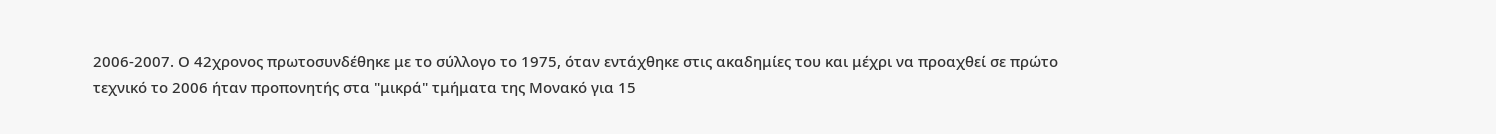2006-2007. Ο 42χρονος πρωτοσυνδέθηκε με το σύλλογο το 1975, όταν εντάχθηκε στις ακαδημίες του και μέχρι να προαχθεί σε πρώτο τεχνικό το 2006 ήταν προπονητής στα "μικρά" τμήματα της Μονακό για 15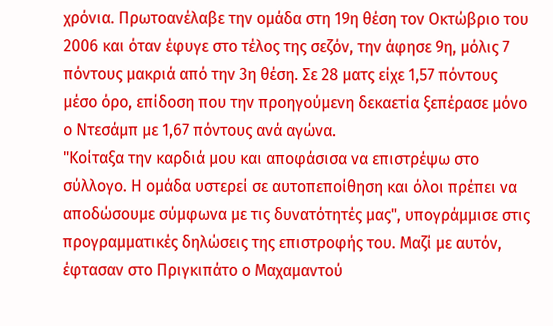χρόνια. Πρωτοανέλαβε την ομάδα στη 19η θέση τον Οκτώβριο του 2006 και όταν έφυγε στο τέλος της σεζόν, την άφησε 9η, μόλις 7 πόντους μακριά από την 3η θέση. Σε 28 ματς είχε 1,57 πόντους μέσο όρο, επίδοση που την προηγούμενη δεκαετία ξεπέρασε μόνο ο Ντεσάμπ με 1,67 πόντους ανά αγώνα.
"Κοίταξα την καρδιά μου και αποφάσισα να επιστρέψω στο σύλλογο. Η ομάδα υστερεί σε αυτοπεποίθηση και όλοι πρέπει να αποδώσουμε σύμφωνα με τις δυνατότητές μας", υπογράμμισε στις προγραμματικές δηλώσεις της επιστροφής του. Μαζί με αυτόν, έφτασαν στο Πριγκιπάτο ο Μαχαμαντού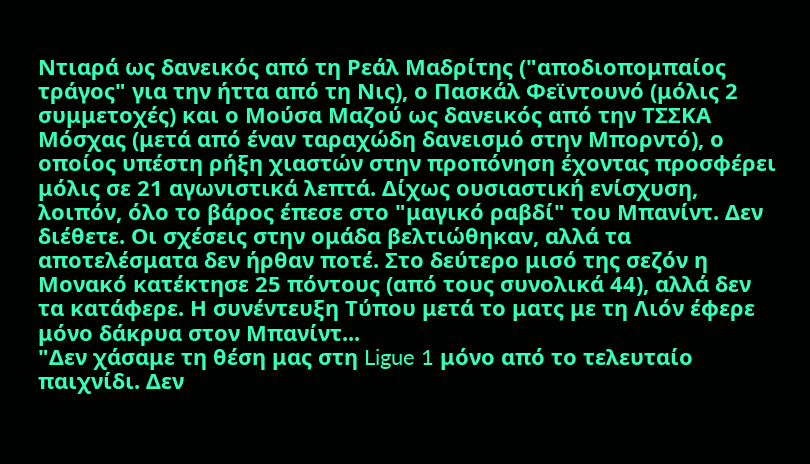Ντιαρά ως δανεικός από τη Ρεάλ Μαδρίτης ("αποδιοπομπαίος τράγος" για την ήττα από τη Νις), ο Πασκάλ Φεϊντουνό (μόλις 2 συμμετοχές) και ο Μούσα Μαζού ως δανεικός από την ΤΣΣΚΑ Μόσχας (μετά από έναν ταραχώδη δανεισμό στην Μπορντό), ο οποίος υπέστη ρήξη χιαστών στην προπόνηση έχοντας προσφέρει μόλις σε 21 αγωνιστικά λεπτά. Δίχως ουσιαστική ενίσχυση, λοιπόν, όλο το βάρος έπεσε στο "μαγικό ραβδί" του Μπανίντ. Δεν διέθετε. Οι σχέσεις στην ομάδα βελτιώθηκαν, αλλά τα αποτελέσματα δεν ήρθαν ποτέ. Στο δεύτερο μισό της σεζόν η Μονακό κατέκτησε 25 πόντους (από τους συνολικά 44), αλλά δεν τα κατάφερε. Η συνέντευξη Τύπου μετά το ματς με τη Λιόν έφερε μόνο δάκρυα στον Μπανίντ...
"Δεν χάσαμε τη θέση μας στη Ligue 1 μόνο από το τελευταίο παιχνίδι. Δεν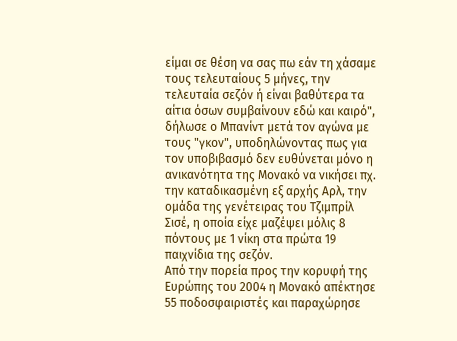είμαι σε θέση να σας πω εάν τη χάσαμε τους τελευταίους 5 μήνες, την τελευταία σεζόν ή είναι βαθύτερα τα αίτια όσων συμβαίνουν εδώ και καιρό", δήλωσε ο Μπανίντ μετά τον αγώνα με τους "γκον", υποδηλώνοντας πως για τον υποβιβασμό δεν ευθύνεται μόνο η ανικανότητα της Μονακό να νικήσει πχ. την καταδικασμένη εξ αρχής Αρλ, την ομάδα της γενέτειρας του Τζιμπρίλ Σισέ, η οποία είχε μαζέψει μόλις 8 πόντους με 1 νίκη στα πρώτα 19 παιχνίδια της σεζόν.
Από την πορεία προς την κορυφή της Ευρώπης του 2004 η Μονακό απέκτησε 55 ποδοσφαιριστές και παραχώρησε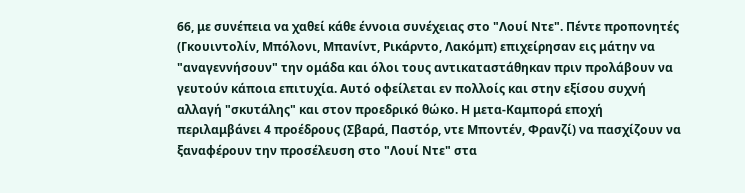66, με συνέπεια να χαθεί κάθε έννοια συνέχειας στο "Λουί Ντε". Πέντε προπονητές (Γκουιντολίν, Μπόλονι, Μπανίντ, Ρικάρντο, Λακόμπ) επιχείρησαν εις μάτην να "αναγεννήσουν" την ομάδα και όλοι τους αντικαταστάθηκαν πριν προλάβουν να γευτούν κάποια επιτυχία. Αυτό οφείλεται εν πολλοίς και στην εξίσου συχνή αλλαγή "σκυτάλης" και στον προεδρικό θώκο. Η μετα-Καμπορά εποχή περιλαμβάνει 4 προέδρους (Σβαρά, Παστόρ, ντε Μποντέν, Φρανζί) να πασχίζουν να ξαναφέρουν την προσέλευση στο "Λουί Ντε" στα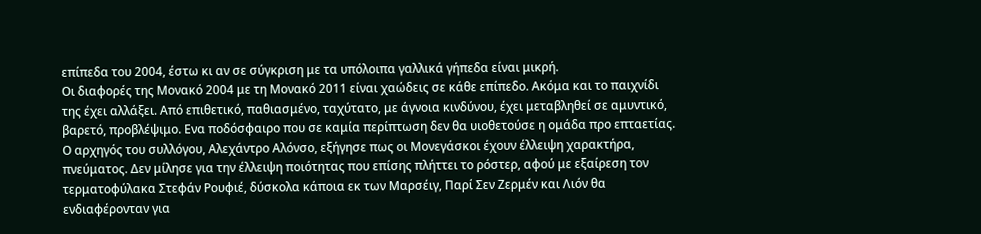επίπεδα του 2004, έστω κι αν σε σύγκριση με τα υπόλοιπα γαλλικά γήπεδα είναι μικρή.
Οι διαφορές της Μονακό 2004 με τη Μονακό 2011 είναι χαώδεις σε κάθε επίπεδο. Ακόμα και το παιχνίδι της έχει αλλάξει. Από επιθετικό, παθιασμένο, ταχύτατο, με άγνοια κινδύνου, έχει μεταβληθεί σε αμυντικό, βαρετό, προβλέψιμο. Ενα ποδόσφαιρο που σε καμία περίπτωση δεν θα υιοθετούσε η ομάδα προ επταετίας. Ο αρχηγός του συλλόγου, Αλεχάντρο Αλόνσο, εξήγησε πως οι Μονεγάσκοι έχουν έλλειψη χαρακτήρα, πνεύματος. Δεν μίλησε για την έλλειψη ποιότητας που επίσης πλήττει το ρόστερ, αφού με εξαίρεση τον τερματοφύλακα Στεφάν Ρουφιέ, δύσκολα κάποια εκ των Μαρσέιγ, Παρί Σεν Ζερμέν και Λιόν θα ενδιαφέρονταν για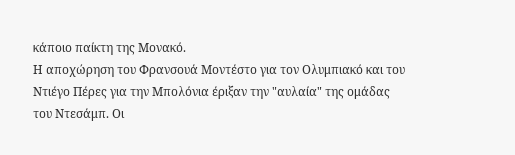κάποιο παίκτη της Μονακό.
Η αποχώρηση του Φρανσουά Μοντέστο για τον Ολυμπιακό και του Ντιέγο Πέρες για την Μπολόνια έριξαν την "αυλαία" της ομάδας του Ντεσάμπ. Οι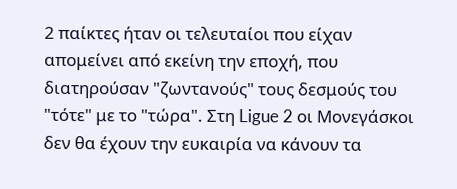2 παίκτες ήταν οι τελευταίοι που είχαν απομείνει από εκείνη την εποχή, που διατηρούσαν "ζωντανούς" τους δεσμούς του "τότε" με το "τώρα". Στη Ligue 2 οι Μονεγάσκοι δεν θα έχουν την ευκαιρία να κάνουν τα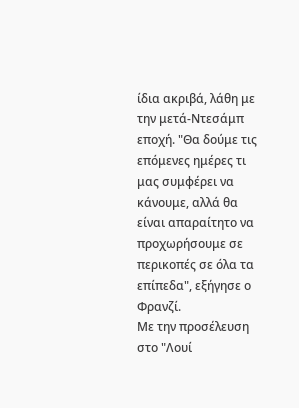ίδια ακριβά, λάθη με την μετά-Ντεσάμπ εποχή. "Θα δούμε τις επόμενες ημέρες τι μας συμφέρει να κάνουμε, αλλά θα είναι απαραίτητο να προχωρήσουμε σε περικοπές σε όλα τα επίπεδα", εξήγησε ο Φρανζί.
Με την προσέλευση στο "Λουί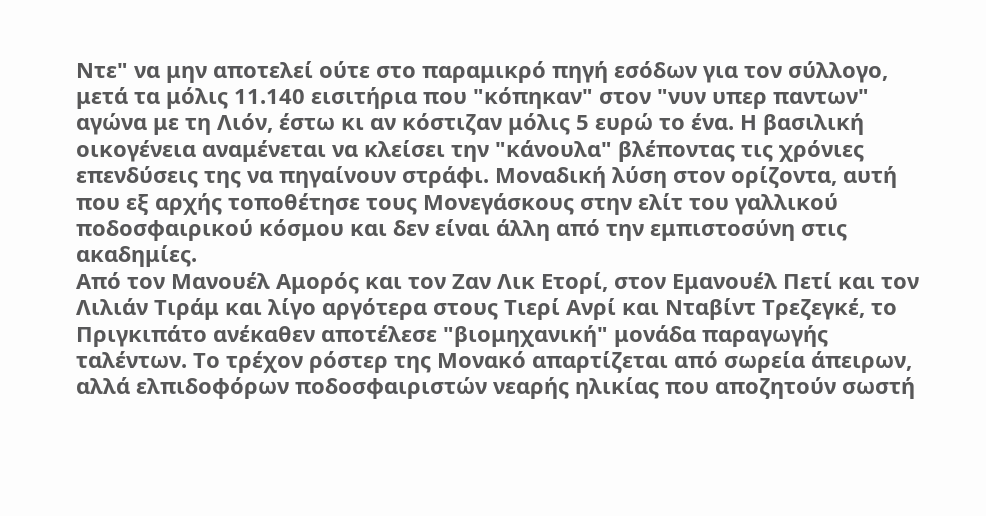Ντε" να μην αποτελεί ούτε στο παραμικρό πηγή εσόδων για τον σύλλογο, μετά τα μόλις 11.140 εισιτήρια που "κόπηκαν" στον "νυν υπερ παντων" αγώνα με τη Λιόν, έστω κι αν κόστιζαν μόλις 5 ευρώ το ένα. Η βασιλική οικογένεια αναμένεται να κλείσει την "κάνουλα" βλέποντας τις χρόνιες επενδύσεις της να πηγαίνουν στράφι. Μοναδική λύση στον ορίζοντα, αυτή που εξ αρχής τοποθέτησε τους Μονεγάσκους στην ελίτ του γαλλικού ποδοσφαιρικού κόσμου και δεν είναι άλλη από την εμπιστοσύνη στις ακαδημίες.
Από τον Μανουέλ Αμορός και τον Ζαν Λικ Ετορί, στον Εμανουέλ Πετί και τον Λιλιάν Τιράμ και λίγο αργότερα στους Τιερί Ανρί και Νταβίντ Τρεζεγκέ, το Πριγκιπάτο ανέκαθεν αποτέλεσε "βιομηχανική" μονάδα παραγωγής ταλέντων. Το τρέχον ρόστερ της Μονακό απαρτίζεται από σωρεία άπειρων, αλλά ελπιδοφόρων ποδοσφαιριστών νεαρής ηλικίας που αποζητούν σωστή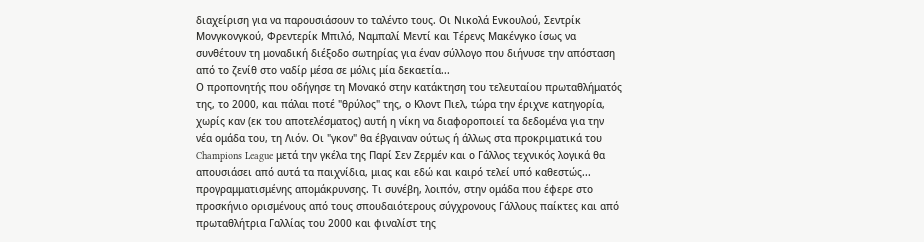διαχείριση για να παρουσιάσουν το ταλέντο τους. Οι Νικολά Ενκουλού, Σεντρίκ Μονγκονγκού, Φρεντερίκ Μπιλό, Ναμπαλί Μεντί και Τέρενς Μακένγκο ίσως να συνθέτουν τη μοναδική διέξοδο σωτηρίας για έναν σύλλογο που διήνυσε την απόσταση από το ζενίθ στο ναδίρ μέσα σε μόλις μία δεκαετία...
Ο προπονητής που οδήγησε τη Μονακό στην κατάκτηση του τελευταίου πρωταθλήματός της, το 2000, και πάλαι ποτέ "θρύλος" της, ο Κλοντ Πιελ, τώρα την έριχνε κατηγορία, χωρίς καν (εκ του αποτελέσματος) αυτή η νίκη να διαφοροποιεί τα δεδομένα για την νέα ομάδα του, τη Λιόν. Οι "γκον" θα έβγαιναν ούτως ή άλλως στα προκριματικά του Champions League μετά την γκέλα της Παρί Σεν Ζερμέν και ο Γάλλος τεχνικός λογικά θα απουσιάσει από αυτά τα παιχνίδια, μιας και εδώ και καιρό τελεί υπό καθεστώς... προγραμματισμένης απομάκρυνσης. Τι συνέβη, λοιπόν, στην ομάδα που έφερε στο προσκήνιο ορισμένους από τους σπουδαιότερους σύγχρονους Γάλλους παίκτες και από πρωταθλήτρια Γαλλίας του 2000 και φιναλίστ της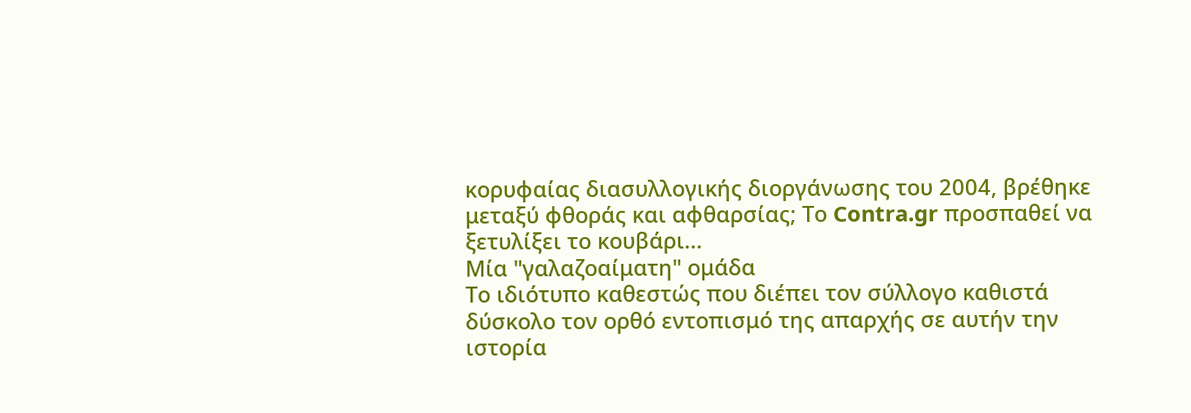κορυφαίας διασυλλογικής διοργάνωσης του 2004, βρέθηκε μεταξύ φθοράς και αφθαρσίας; Το Contra.gr προσπαθεί να ξετυλίξει το κουβάρι...
Μία "γαλαζοαίματη" ομάδα
Το ιδιότυπο καθεστώς που διέπει τον σύλλογο καθιστά δύσκολο τον ορθό εντοπισμό της απαρχής σε αυτήν την ιστορία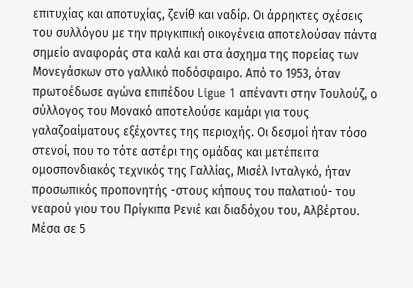επιτυχίας και αποτυχίας, ζενίθ και ναδίρ. Οι άρρηκτες σχέσεις του συλλόγου με την πριγκιπική οικογένεια αποτελούσαν πάντα σημείο αναφοράς στα καλά και στα άσχημα της πορείας των Μονεγάσκων στο γαλλικό ποδόσφαιρο. Από το 1953, όταν πρωτοέδωσε αγώνα επιπέδου Ligue 1 απέναντι στην Τουλούζ, ο σύλλογος του Μονακό αποτελούσε καμάρι για τους γαλαζοαίματους εξέχοντες της περιοχής. Οι δεσμοί ήταν τόσο στενοί, που το τότε αστέρι της ομάδας και μετέπειτα ομοσπονδιακός τεχνικός της Γαλλίας, Μισέλ Ινταλγκό, ήταν προσωπικός προπονητής -στους κήπους του παλατιού- του νεαρού γιου του Πρίγκιπα Ρενιέ και διαδόχου του, Αλβέρτου. Μέσα σε 5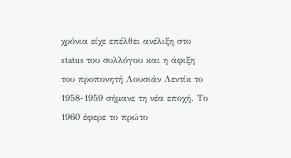χρόνια είχε επέλθει ανέλιξη στο status του συλλόγου και η άφιξη του προπονητή Λουσιάν Λεντίκ το 1958-1959 σήμανε τη νέα εποχή. Το 1960 έφερε το πρώτο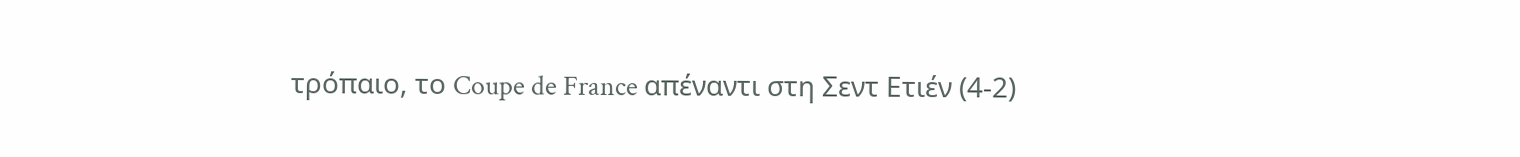τρόπαιο, το Coupe de France απέναντι στη Σεντ Ετιέν (4-2)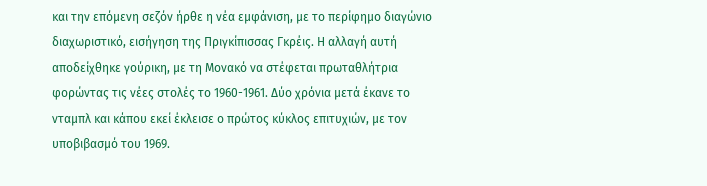και την επόμενη σεζόν ήρθε η νέα εμφάνιση, με το περίφημο διαγώνιο διαχωριστικό, εισήγηση της Πριγκίπισσας Γκρέις. Η αλλαγή αυτή αποδείχθηκε γούρικη, με τη Μονακό να στέφεται πρωταθλήτρια φορώντας τις νέες στολές το 1960-1961. Δύο χρόνια μετά έκανε το νταμπλ και κάπου εκεί έκλεισε ο πρώτος κύκλος επιτυχιών, με τον υποβιβασμό του 1969.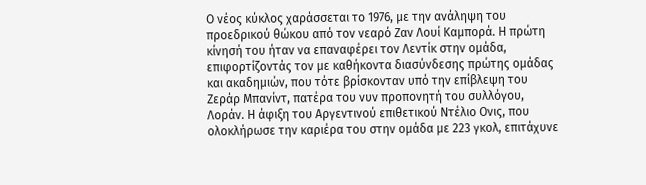Ο νέος κύκλος χαράσσεται το 1976, με την ανάληψη του προεδρικού θώκου από τον νεαρό Ζαν Λουί Καμπορά. Η πρώτη κίνησή του ήταν να επαναφέρει τον Λεντίκ στην ομάδα, επιφορτίζοντάς τον με καθήκοντα διασύνδεσης πρώτης ομάδας και ακαδημιών, που τότε βρίσκονταν υπό την επίβλεψη του Ζεράρ Μπανίντ, πατέρα του νυν προπονητή του συλλόγου, Λοράν. Η άφιξη του Αργεντινού επιθετικού Ντέλιο Ονις, που ολοκλήρωσε την καριέρα του στην ομάδα με 223 γκολ, επιτάχυνε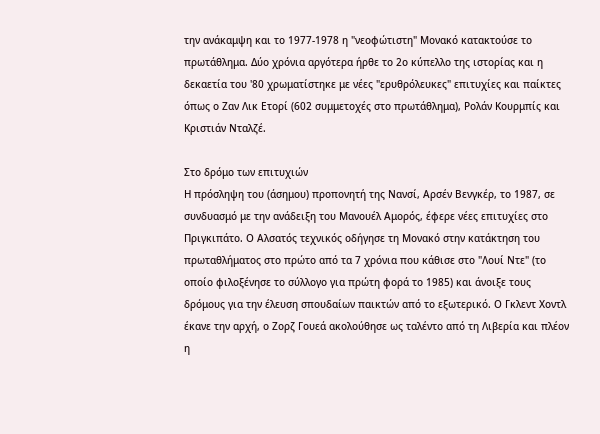την ανάκαμψη και το 1977-1978 η "νεοφώτιστη" Μονακό κατακτούσε το πρωτάθλημα. Δύο χρόνια αργότερα ήρθε το 2ο κύπελλο της ιστορίας και η δεκαετία του '80 χρωματίστηκε με νέες "ερυθρόλευκες" επιτυχίες και παίκτες όπως ο Ζαν Λικ Ετορί (602 συμμετοχές στο πρωτάθλημα), Ρολάν Κουρμπίς και Κριστιάν Νταλζέ.

Στο δρόμο των επιτυχιών
Η πρόσληψη του (άσημου) προπονητή της Νανσί, Αρσέν Βενγκέρ, το 1987, σε συνδυασμό με την ανάδειξη του Μανουέλ Αμορός, έφερε νέες επιτυχίες στο Πριγκιπάτο. Ο Αλσατός τεχνικός οδήγησε τη Μονακό στην κατάκτηση του πρωταθλήματος στο πρώτο από τα 7 χρόνια που κάθισε στο "Λουί Ντε" (το οποίο φιλοξένησε το σύλλογο για πρώτη φορά το 1985) και άνοιξε τους δρόμους για την έλευση σπουδαίων παικτών από το εξωτερικό. Ο Γκλεντ Χοντλ έκανε την αρχή, ο Ζορζ Γουεά ακολούθησε ως ταλέντο από τη Λιβερία και πλέον η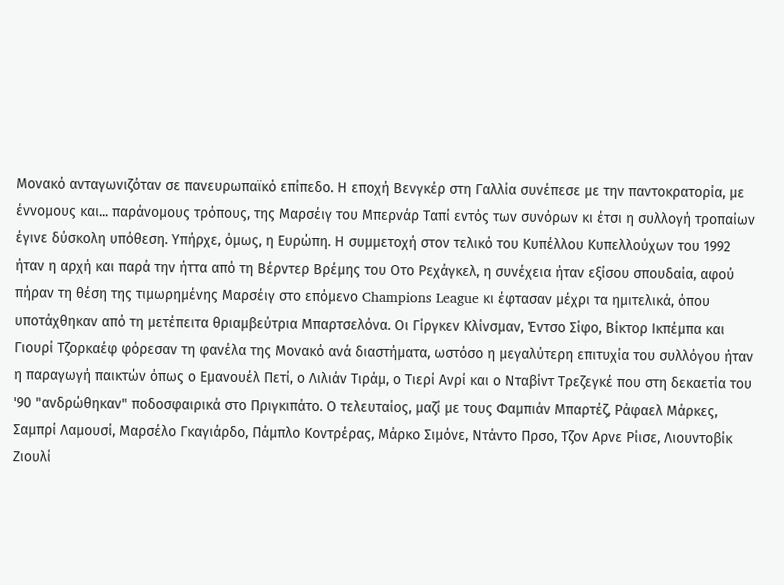Μονακό ανταγωνιζόταν σε πανευρωπαϊκό επίπεδο. Η εποχή Βενγκέρ στη Γαλλία συνέπεσε με την παντοκρατορία, με έννομους και... παράνομους τρόπους, της Μαρσέιγ του Μπερνάρ Ταπί εντός των συνόρων κι έτσι η συλλογή τροπαίων έγινε δύσκολη υπόθεση. Υπήρχε, όμως, η Ευρώπη. Η συμμετοχή στον τελικό του Κυπέλλου Κυπελλούχων του 1992 ήταν η αρχή και παρά την ήττα από τη Βέρντερ Βρέμης του Οτο Ρεχάγκελ, η συνέχεια ήταν εξίσου σπουδαία, αφού πήραν τη θέση της τιμωρημένης Μαρσέιγ στο επόμενο Champions League κι έφτασαν μέχρι τα ημιτελικά, όπου υποτάχθηκαν από τη μετέπειτα θριαμβεύτρια Μπαρτσελόνα. Οι Γίργκεν Κλίνσμαν, Έντσο Σίφο, Βίκτορ Ικπέμπα και Γιουρί Τζορκαέφ φόρεσαν τη φανέλα της Μονακό ανά διαστήματα, ωστόσο η μεγαλύτερη επιτυχία του συλλόγου ήταν η παραγωγή παικτών όπως ο Εμανουέλ Πετί, ο Λιλιάν Τιράμ, ο Τιερί Ανρί και ο Νταβίντ Τρεζεγκέ που στη δεκαετία του '90 "ανδρώθηκαν" ποδοσφαιρικά στο Πριγκιπάτο. Ο τελευταίος, μαζί με τους Φαμπιάν Μπαρτέζ, Ράφαελ Μάρκες, Σαμπρί Λαμουσί, Μαρσέλο Γκαγιάρδο, Πάμπλο Κοντρέρας, Μάρκο Σιμόνε, Ντάντο Πρσο, Τζον Αρνε Ρίισε, Λιουντοβίκ Ζιουλί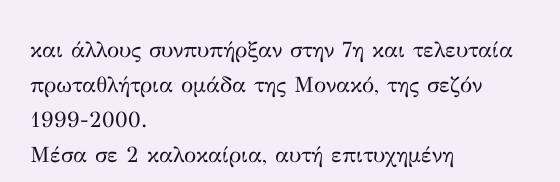και άλλους συνπυπήρξαν στην 7η και τελευταία πρωταθλήτρια ομάδα της Μονακό, της σεζόν 1999-2000.
Μέσα σε 2 καλοκαίρια, αυτή επιτυχημένη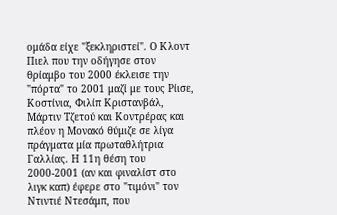ομάδα είχε "ξεκληριστεί". Ο Κλοντ Πιελ που την οδήγησε στον θρίαμβο του 2000 έκλεισε την "πόρτα" το 2001 μαζί με τους Ρίισε, Κοστίνια, Φιλίπ Κριστανβάλ, Μάρτιν Τζετού και Κοντρέρας και πλέον η Μονακό θύμιζε σε λίγα πράγματα μία πρωταθλήτρια Γαλλίας. Η 11η θέση του 2000-2001 (αν και φιναλίστ στο λιγκ καπ) έφερε στο "τιμόνι" τον Ντιντιέ Ντεσάμπ, που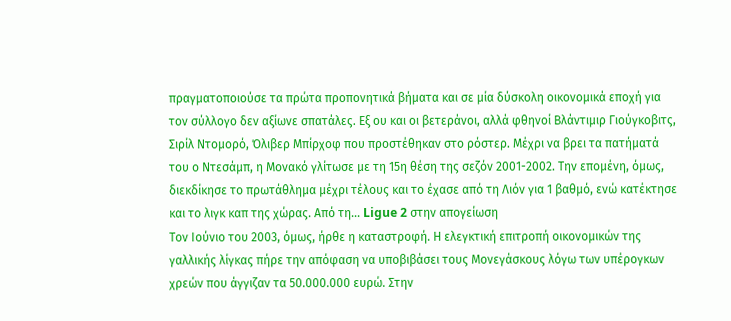πραγματοποιούσε τα πρώτα προπονητικά βήματα και σε μία δύσκολη οικονομικά εποχή για τον σύλλογο δεν αξίωνε σπατάλες. Εξ ου και οι βετεράνοι, αλλά φθηνοί Βλάντιμιρ Γιούγκοβιτς, Σιρίλ Ντομορό, Όλιβερ Μπίρχοφ που προστέθηκαν στο ρόστερ. Μέχρι να βρει τα πατήματά του ο Ντεσάμπ, η Μονακό γλίτωσε με τη 15η θέση της σεζόν 2001-2002. Την επομένη, όμως, διεκδίκησε το πρωτάθλημα μέχρι τέλους και το έχασε από τη Λιόν για 1 βαθμό, ενώ κατέκτησε και το λιγκ καπ της χώρας. Από τη... Ligue 2 στην απογείωση
Τον Ιούνιο του 2003, όμως, ήρθε η καταστροφή. Η ελεγκτική επιτροπή οικονομικών της γαλλικής λίγκας πήρε την απόφαση να υποβιβάσει τους Μονεγάσκους λόγω των υπέρογκων χρεών που άγγιζαν τα 50.000.000 ευρώ. Στην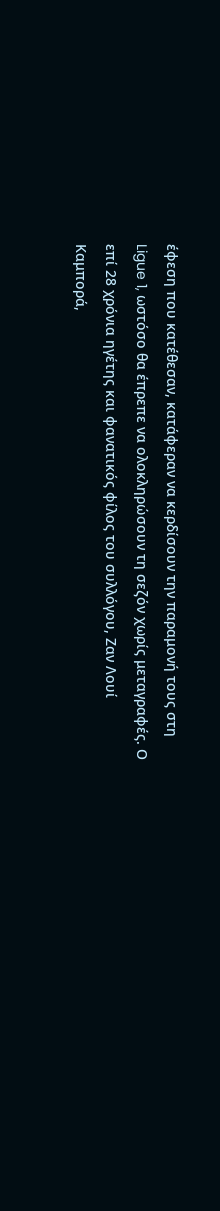έφεση που κατέθεσαν, κατάφεραν να κερδίσουν την παραμονή τους στη Ligue 1, ωστόσο θα έπρεπε να ολοκληρώσουν τη σεζόν χωρίς μεταγραφές. Ο επί 28 χρόνια ηγέτης και φανατικός φίλος του συλλόγου, Ζαν Λουί Καμπορά,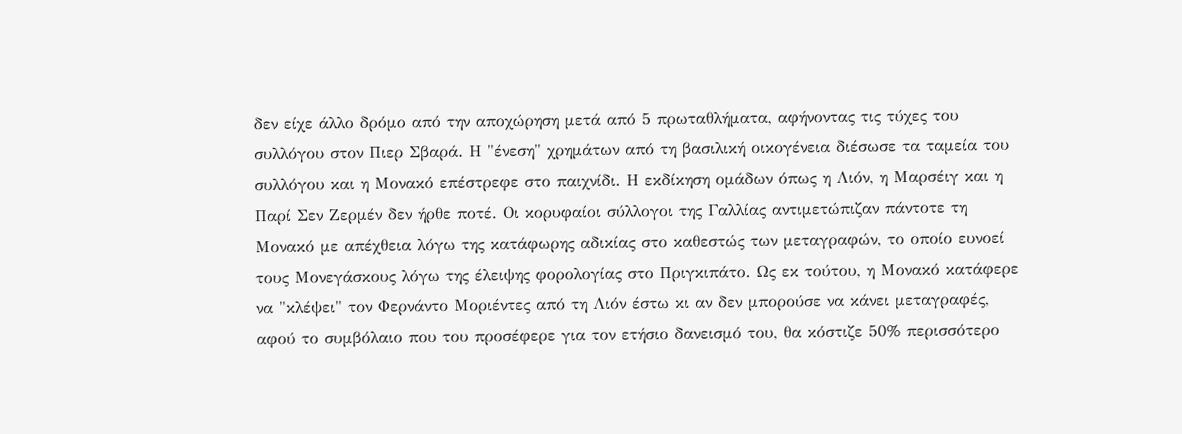δεν είχε άλλο δρόμο από την αποχώρηση μετά από 5 πρωταθλήματα, αφήνοντας τις τύχες του συλλόγου στον Πιερ Σβαρά. Η "ένεση" χρημάτων από τη βασιλική οικογένεια διέσωσε τα ταμεία του συλλόγου και η Μονακό επέστρεφε στο παιχνίδι. Η εκδίκηση ομάδων όπως η Λιόν, η Μαρσέιγ και η Παρί Σεν Ζερμέν δεν ήρθε ποτέ. Οι κορυφαίοι σύλλογοι της Γαλλίας αντιμετώπιζαν πάντοτε τη Μονακό με απέχθεια λόγω της κατάφωρης αδικίας στο καθεστώς των μεταγραφών, το οποίο ευνοεί τους Μονεγάσκους λόγω της έλειψης φορολογίας στο Πριγκιπάτο. Ως εκ τούτου, η Μονακό κατάφερε να "κλέψει" τον Φερνάντο Μοριέντες από τη Λιόν έστω κι αν δεν μπορούσε να κάνει μεταγραφές, αφού το συμβόλαιο που του προσέφερε για τον ετήσιο δανεισμό του, θα κόστιζε 50% περισσότερο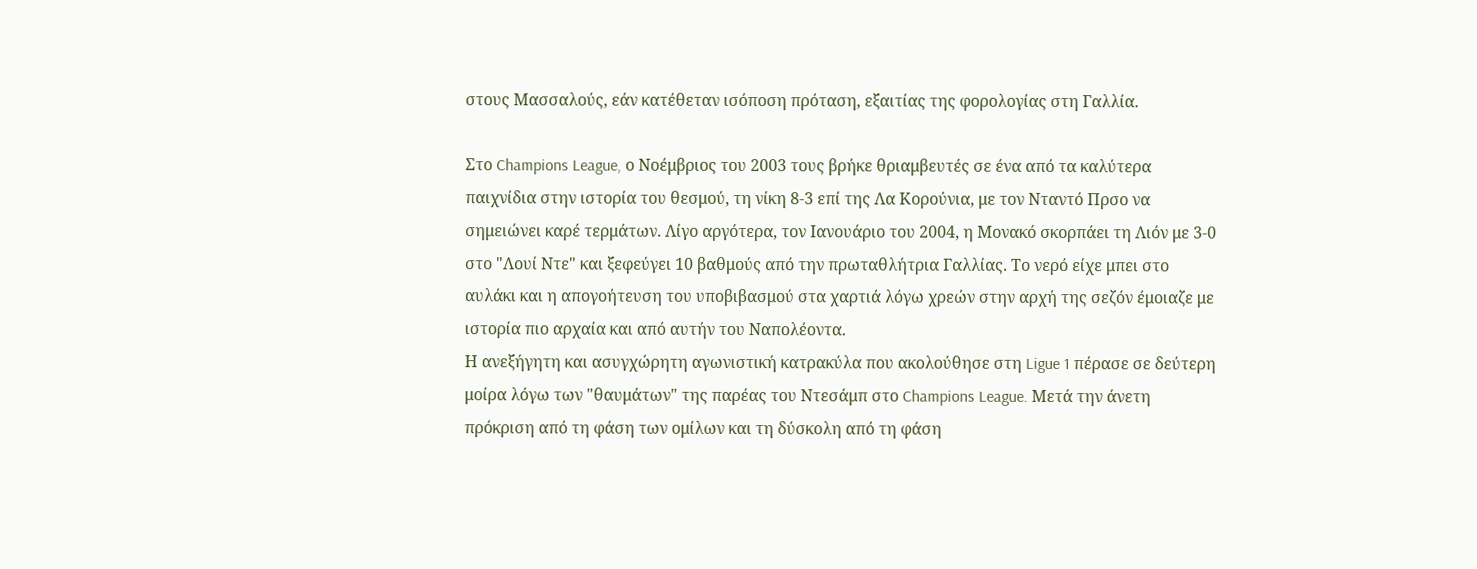στους Μασσαλούς, εάν κατέθεταν ισόποση πρόταση, εξαιτίας της φορολογίας στη Γαλλία.

Στο Champions League, ο Νοέμβριος του 2003 τους βρήκε θριαμβευτές σε ένα από τα καλύτερα παιχνίδια στην ιστορία του θεσμού, τη νίκη 8-3 επί της Λα Κορούνια, με τον Νταντό Πρσο να σημειώνει καρέ τερμάτων. Λίγο αργότερα, τον Ιανουάριο του 2004, η Μονακό σκορπάει τη Λιόν με 3-0 στο "Λουί Ντε" και ξεφεύγει 10 βαθμούς από την πρωταθλήτρια Γαλλίας. Το νερό είχε μπει στο αυλάκι και η απογοήτευση του υποβιβασμού στα χαρτιά λόγω χρεών στην αρχή της σεζόν έμοιαζε με ιστορία πιο αρχαία και από αυτήν του Ναπολέοντα.
Η ανεξήγητη και ασυγχώρητη αγωνιστική κατρακύλα που ακολούθησε στη Ligue 1 πέρασε σε δεύτερη μοίρα λόγω των "θαυμάτων" της παρέας του Ντεσάμπ στο Champions League. Μετά την άνετη πρόκριση από τη φάση των ομίλων και τη δύσκολη από τη φάση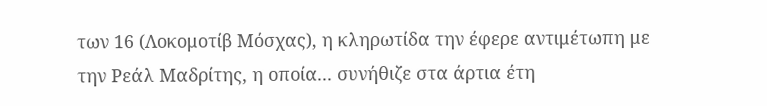των 16 (Λοκομοτίβ Μόσχας), η κληρωτίδα την έφερε αντιμέτωπη με την Ρεάλ Μαδρίτης, η οποία... συνήθιζε στα άρτια έτη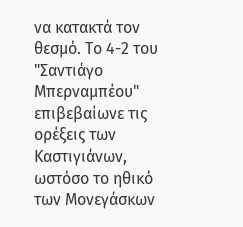να κατακτά τον θεσμό. Το 4-2 του "Σαντιάγο Μπερναμπέου" επιβεβαίωνε τις ορέξεις των Καστιγιάνων, ωστόσο το ηθικό των Μονεγάσκων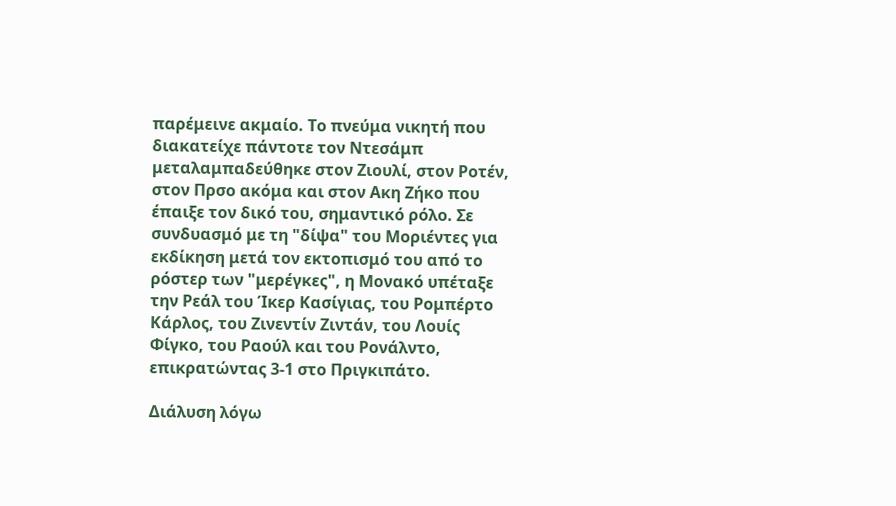παρέμεινε ακμαίο. Το πνεύμα νικητή που διακατείχε πάντοτε τον Ντεσάμπ μεταλαμπαδεύθηκε στον Ζιουλί, στον Ροτέν, στον Πρσο ακόμα και στον Ακη Ζήκο που έπαιξε τον δικό του, σημαντικό ρόλο. Σε συνδυασμό με τη "δίψα" του Μοριέντες για εκδίκηση μετά τον εκτοπισμό του από το ρόστερ των "μερέγκες", η Μονακό υπέταξε την Ρεάλ του Ίκερ Κασίγιας, του Ρομπέρτο Κάρλος, του Ζινεντίν Ζιντάν, του Λουίς Φίγκο, του Ραούλ και του Ρονάλντο, επικρατώντας 3-1 στο Πριγκιπάτο.

Διάλυση λόγω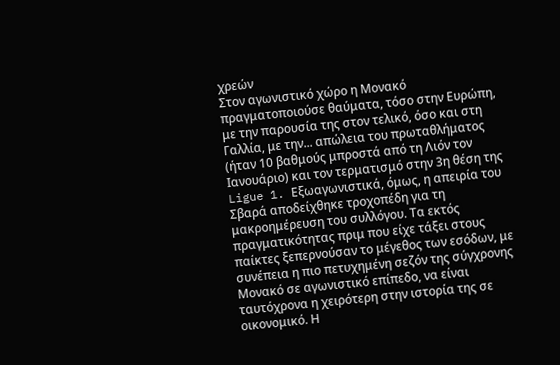χρεών
Στον αγωνιστικό χώρο η Μονακό πραγματοποιούσε θαύματα, τόσο στην Ευρώπη, με την παρουσία της στον τελικό, όσο και στη Γαλλία, με την... απώλεια του πρωταθλήματος (ήταν 10 βαθμούς μπροστά από τη Λιόν τον Ιανουάριο) και τον τερματισμό στην 3η θέση της Ligue 1. Εξωαγωνιστικά, όμως, η απειρία του Σβαρά αποδείχθηκε τροχοπέδη για τη μακροημέρευση του συλλόγου. Τα εκτός πραγματικότητας πριμ που είχε τάξει στους παίκτες ξεπερνούσαν το μέγεθος των εσόδων, με συνέπεια η πιο πετυχημένη σεζόν της σύγχρονης Μονακό σε αγωνιστικό επίπεδο, να είναι ταυτόχρονα η χειρότερη στην ιστορία της σε οικονομικό. Η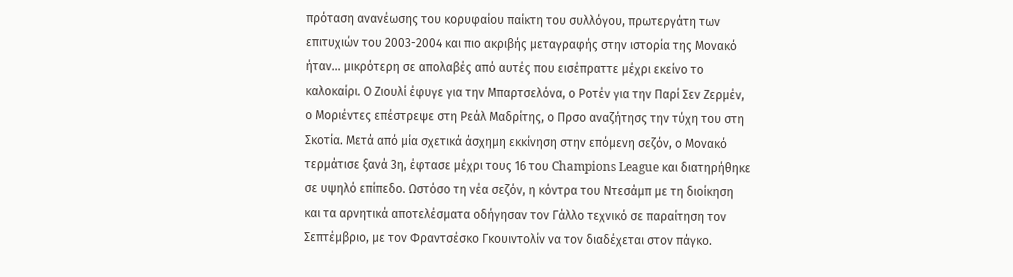πρόταση ανανέωσης του κορυφαίου παίκτη του συλλόγου, πρωτεργάτη των επιτυχιών του 2003-2004 και πιο ακριβής μεταγραφής στην ιστορία της Μονακό ήταν... μικρότερη σε απολαβές από αυτές που εισέπραττε μέχρι εκείνο το καλοκαίρι. Ο Ζιουλί έφυγε για την Μπαρτσελόνα, ο Ροτέν για την Παρί Σεν Ζερμέν, ο Μοριέντες επέστρεψε στη Ρεάλ Μαδρίτης, ο Πρσο αναζήτησς την τύχη του στη Σκοτία. Μετά από μία σχετικά άσχημη εκκίνηση στην επόμενη σεζόν, ο Μονακό τερμάτισε ξανά 3η, έφτασε μέχρι τους 16 του Champions League και διατηρήθηκε σε υψηλό επίπεδο. Ωστόσο τη νέα σεζόν, η κόντρα του Ντεσάμπ με τη διοίκηση και τα αρνητικά αποτελέσματα οδήγησαν τον Γάλλο τεχνικό σε παραίτηση τον Σεπτέμβριο, με τον Φραντσέσκο Γκουιντολίν να τον διαδέχεται στον πάγκο.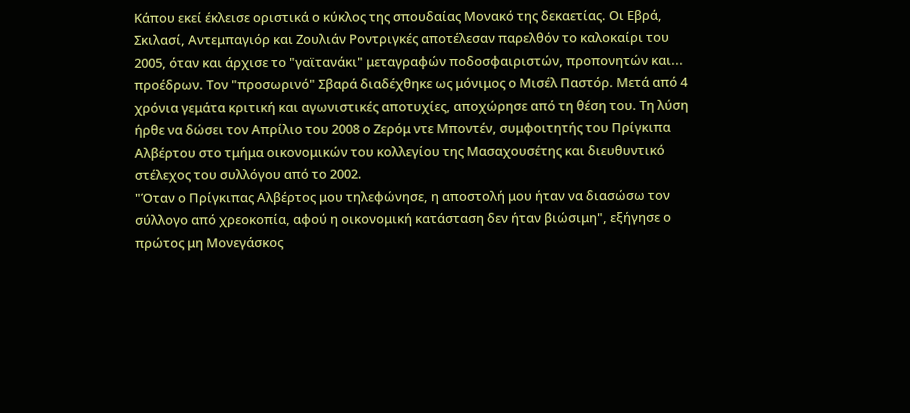Κάπου εκεί έκλεισε οριστικά ο κύκλος της σπουδαίας Μονακό της δεκαετίας. Οι Εβρά, Σκιλασί, Αντεμπαγιόρ και Ζουλιάν Ροντριγκές αποτέλεσαν παρελθόν το καλοκαίρι του 2005, όταν και άρχισε το "γαϊτανάκι" μεταγραφών ποδοσφαιριστών, προπονητών και... προέδρων. Τον "προσωρινό" Σβαρά διαδέχθηκε ως μόνιμος ο Μισέλ Παστόρ. Μετά από 4 χρόνια γεμάτα κριτική και αγωνιστικές αποτυχίες, αποχώρησε από τη θέση του. Τη λύση ήρθε να δώσει τον Απρίλιο του 2008 ο Ζερόμ ντε Μποντέν, συμφοιτητής του Πρίγκιπα Αλβέρτου στο τμήμα οικονομικών του κολλεγίου της Μασαχουσέτης και διευθυντικό στέλεχος του συλλόγου από το 2002.
"Όταν ο Πρίγκιπας Αλβέρτος μου τηλεφώνησε, η αποστολή μου ήταν να διασώσω τον σύλλογο από χρεοκοπία, αφού η οικονομική κατάσταση δεν ήταν βιώσιμη", εξήγησε ο πρώτος μη Μονεγάσκος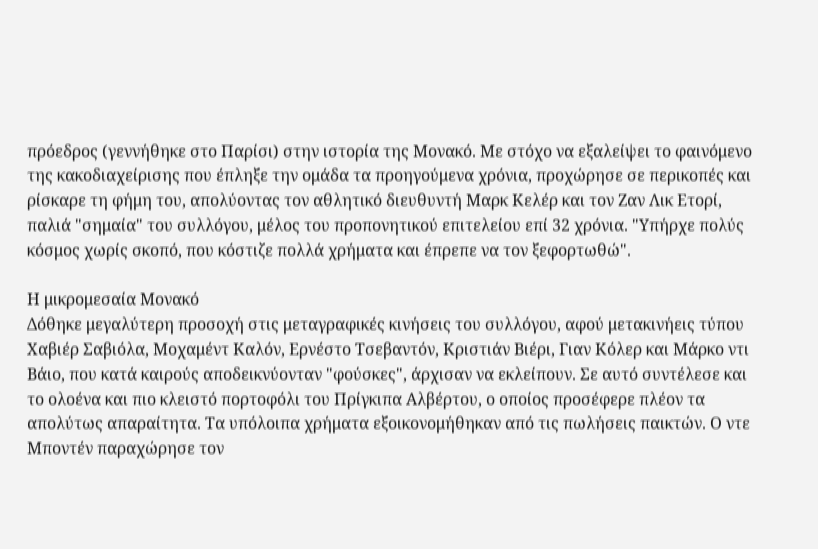πρόεδρος (γεννήθηκε στο Παρίσι) στην ιστορία της Μονακό. Με στόχο να εξαλείψει το φαινόμενο της κακοδιαχείρισης που έπληξε την ομάδα τα προηγούμενα χρόνια, προχώρησε σε περικοπές και ρίσκαρε τη φήμη του, απολύοντας τον αθλητικό διευθυντή Μαρκ Κελέρ και τον Ζαν Λικ Ετορί, παλιά "σημαία" του συλλόγου, μέλος του προπονητικού επιτελείου επί 32 χρόνια. "Υπήρχε πολύς κόσμος χωρίς σκοπό, που κόστιζε πολλά χρήματα και έπρεπε να τον ξεφορτωθώ".

Η μικρομεσαία Μονακό
Δόθηκε μεγαλύτερη προσοχή στις μεταγραφικές κινήσεις του συλλόγου, αφού μετακινήεις τύπου Χαβιέρ Σαβιόλα, Μοχαμέντ Καλόν, Ερνέστο Τσεβαντόν, Κριστιάν Βιέρι, Γιαν Κόλερ και Μάρκο ντι Βάιο, που κατά καιρούς αποδεικνύονταν "φούσκες", άρχισαν να εκλείπουν. Σε αυτό συντέλεσε και το ολοένα και πιο κλειστό πορτοφόλι του Πρίγκιπα Αλβέρτου, ο οποίος προσέφερε πλέον τα απολύτως απαραίτητα. Τα υπόλοιπα χρήματα εξοικονομήθηκαν από τις πωλήσεις παικτών. Ο ντε Μποντέν παραχώρησε τον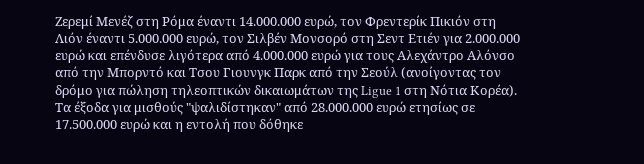Ζερεμί Μενέζ στη Ρόμα έναντι 14.000.000 ευρώ, τον Φρεντερίκ Πικιόν στη Λιόν έναντι 5.000.000 ευρώ, τον Σιλβέν Μονσορό στη Σεντ Ετιέν για 2.000.000 ευρώ και επένδυσε λιγότερα από 4.000.000 ευρώ για τους Αλεχάντρο Αλόνσο από την Μπορντό και Τσου Γιουνγκ Παρκ από την Σεούλ (ανοίγοντας τον δρόμο για πώληση τηλεοπτικών δικαιωμάτων της Ligue 1 στη Νότια Κορέα). Τα έξοδα για μισθούς "ψαλιδίστηκαν" από 28.000.000 ευρώ ετησίως σε 17.500.000 ευρώ και η εντολή που δόθηκε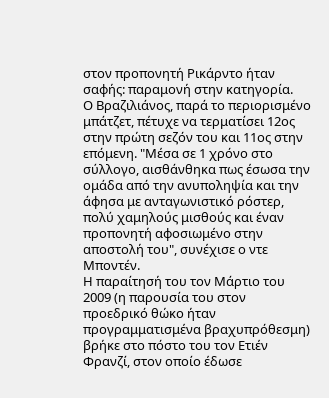στον προπονητή Ρικάρντο ήταν σαφής: παραμονή στην κατηγορία.
Ο Βραζιλιάνος, παρά το περιορισμένο μπάτζετ, πέτυχε να τερματίσει 12ος στην πρώτη σεζόν του και 11ος στην επόμενη. "Μέσα σε 1 χρόνο στο σύλλογο, αισθάνθηκα πως έσωσα την ομάδα από την ανυποληψία και την άφησα με ανταγωνιστικό ρόστερ, πολύ χαμηλούς μισθούς και έναν προπονητή αφοσιωμένο στην αποστολή του", συνέχισε ο ντε Μποντέν.
Η παραίτησή του τον Μάρτιο του 2009 (η παρουσία του στον προεδρικό θώκο ήταν προγραμματισμένα βραχυπρόθεσμη) βρήκε στο πόστο του τον Ετιέν Φρανζί, στον οποίο έδωσε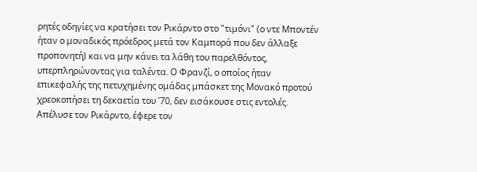ρητές οδηγίες να κρατήσει τον Ρικάρντο στο "τιμόνι" (ο ντε Μποντέν ήταν ο μοναδικός πρόεδρος μετά τον Καμπορά που δεν άλλαξε προπονητή) και να μην κάνει τα λάθη του παρελθόντος, υπερπληρώνοντας για ταλέντα. Ο Φρανζί, ο οποίος ήταν επικεφαλής της πετυχημένης ομάδας μπάσκετ της Μονακό προτού χρεοκοπήσει τη δεκαετία του '70, δεν εισάκουσε στις εντολές. Απέλυσε τον Ρικάρντο, έφερε τον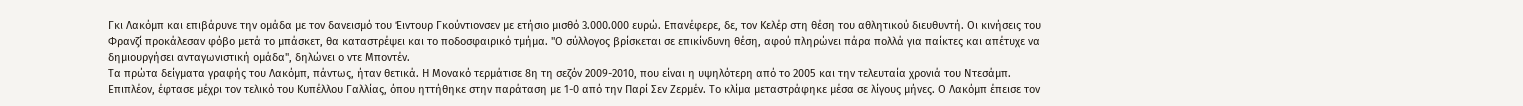Γκι Λακόμπ και επιβάρυνε την ομάδα με τον δανεισμό του Έιντουρ Γκούντιονσεν με ετήσιο μισθό 3.000.000 ευρώ. Επανέφερε, δε, τον Κελέρ στη θέση του αθλητικού διευθυντή. Οι κινήσεις του Φρανζί προκάλεσαν φόβο μετά το μπάσκετ, θα καταστρέψει και το ποδοσφαιρικό τμήμα. "Ο σύλλογος βρίσκεται σε επικίνδυνη θέση, αφού πληρώνει πάρα πολλά για παίκτες και απέτυχε να δημιουργήσει ανταγωνιστική ομάδα", δηλώνει ο ντε Μποντέν.
Τα πρώτα δείγματα γραφής του Λακόμπ, πάντως, ήταν θετικά. Η Μονακό τερμάτισε 8η τη σεζόν 2009-2010, που είναι η υψηλότερη από το 2005 και την τελευταία χρονιά του Ντεσάμπ. Επιπλέον, έφτασε μέχρι τον τελικό του Κυπέλλου Γαλλίας, όπου ηττήθηκε στην παράταση με 1-0 από την Παρί Σεν Ζερμέν. Το κλίμα μεταστράφηκε μέσα σε λίγους μήνες. Ο Λακόμπ έπεισε τον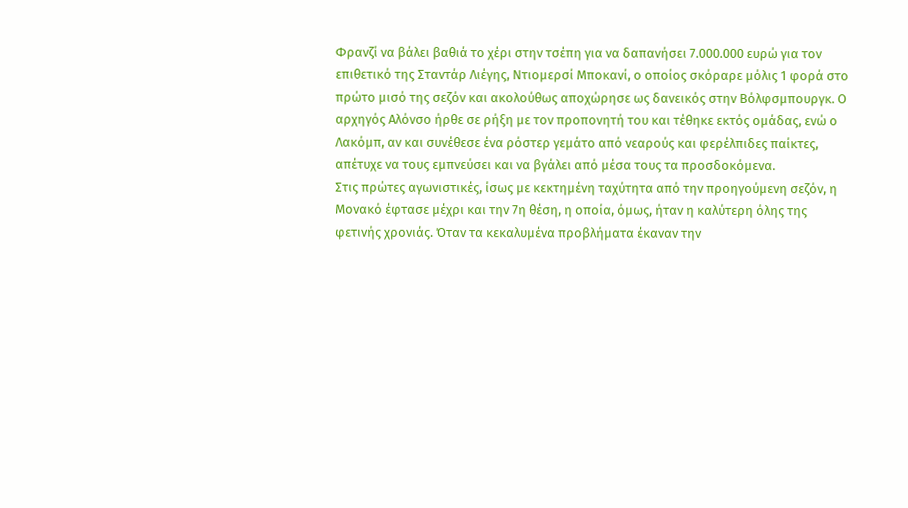Φρανζί να βάλει βαθιά το χέρι στην τσέπη για να δαπανήσει 7.000.000 ευρώ για τον επιθετικό της Σταντάρ Λιέγης, Ντιομερσί Μποκανί, ο οποίος σκόραρε μόλις 1 φορά στο πρώτο μισό της σεζόν και ακολούθως αποχώρησε ως δανεικός στην Βόλφσμπουργκ. Ο αρχηγός Αλόνσο ήρθε σε ρήξη με τον προπονητή του και τέθηκε εκτός ομάδας, ενώ ο Λακόμπ, αν και συνέθεσε ένα ρόστερ γεμάτο από νεαρούς και φερέλπιδες παίκτες, απέτυχε να τους εμπνεύσει και να βγάλει από μέσα τους τα προσδοκόμενα.
Στις πρώτες αγωνιστικές, ίσως με κεκτημένη ταχύτητα από την προηγούμενη σεζόν, η Μονακό έφτασε μέχρι και την 7η θέση, η οποία, όμως, ήταν η καλύτερη όλης της φετινής χρονιάς. Όταν τα κεκαλυμένα προβλήματα έκαναν την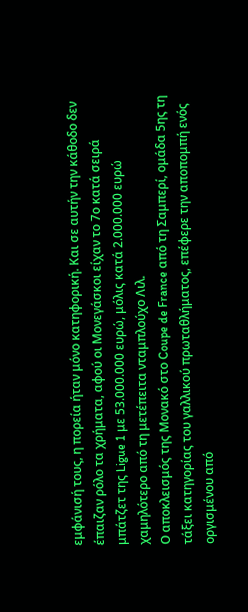εμφάνισή τους, η πορεία ήταν μόνο κατηφορική. Και σε αυτήν την κάθοδο δεν έπαιζαν ρόλο τα χρήματα, αφού οι Μονεγάσκοι είχαν το 7ο κατά σειρά μπάτζετ της Ligue 1 με 53.000.000 ευρώ, μόλις κατά 2.000.000 ευρώ χαμηλότερο από τη μετέπειτα νταμπλούχο Λιλ.
Ο αποκλεισμός της Μονακό στο Coupe de France από τη Σαμπερί, ομάδα 5ης τη τάξει κατηγορίας του γαλλικού πρωταθλήματος, επέφερε την αποπομπή ενός οργισμένου από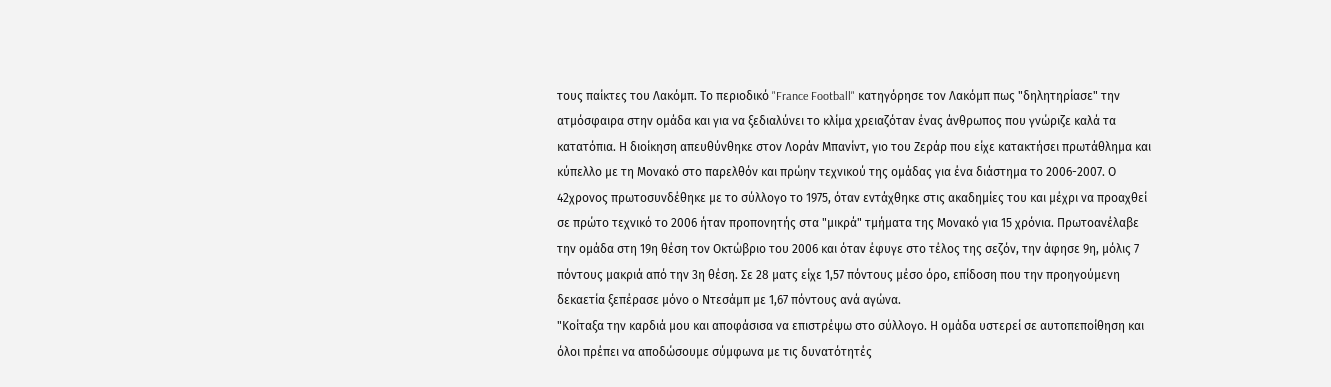τους παίκτες του Λακόμπ. Το περιοδικό "France Football" κατηγόρησε τον Λακόμπ πως "δηλητηρίασε" την ατμόσφαιρα στην ομάδα και για να ξεδιαλύνει το κλίμα χρειαζόταν ένας άνθρωπος που γνώριζε καλά τα κατατόπια. Η διοίκηση απευθύνθηκε στον Λοράν Μπανίντ, γιο του Ζεράρ που είχε κατακτήσει πρωτάθλημα και κύπελλο με τη Μονακό στο παρελθόν και πρώην τεχνικού της ομάδας για ένα διάστημα το 2006-2007. Ο 42χρονος πρωτοσυνδέθηκε με το σύλλογο το 1975, όταν εντάχθηκε στις ακαδημίες του και μέχρι να προαχθεί σε πρώτο τεχνικό το 2006 ήταν προπονητής στα "μικρά" τμήματα της Μονακό για 15 χρόνια. Πρωτοανέλαβε την ομάδα στη 19η θέση τον Οκτώβριο του 2006 και όταν έφυγε στο τέλος της σεζόν, την άφησε 9η, μόλις 7 πόντους μακριά από την 3η θέση. Σε 28 ματς είχε 1,57 πόντους μέσο όρο, επίδοση που την προηγούμενη δεκαετία ξεπέρασε μόνο ο Ντεσάμπ με 1,67 πόντους ανά αγώνα.
"Κοίταξα την καρδιά μου και αποφάσισα να επιστρέψω στο σύλλογο. Η ομάδα υστερεί σε αυτοπεποίθηση και όλοι πρέπει να αποδώσουμε σύμφωνα με τις δυνατότητές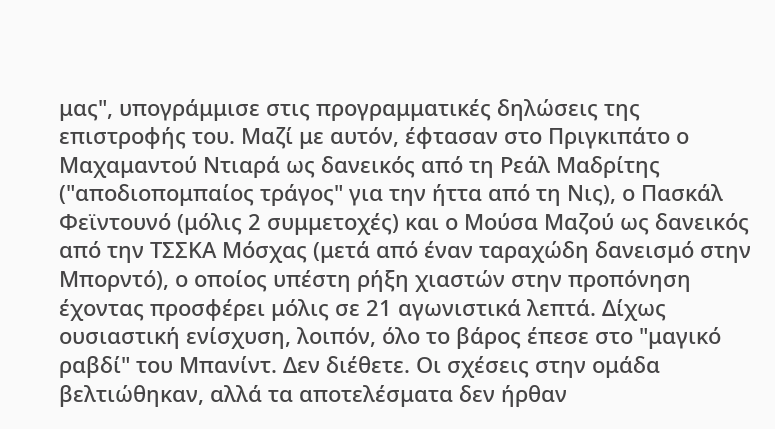μας", υπογράμμισε στις προγραμματικές δηλώσεις της επιστροφής του. Μαζί με αυτόν, έφτασαν στο Πριγκιπάτο ο Μαχαμαντού Ντιαρά ως δανεικός από τη Ρεάλ Μαδρίτης ("αποδιοπομπαίος τράγος" για την ήττα από τη Νις), ο Πασκάλ Φεϊντουνό (μόλις 2 συμμετοχές) και ο Μούσα Μαζού ως δανεικός από την ΤΣΣΚΑ Μόσχας (μετά από έναν ταραχώδη δανεισμό στην Μπορντό), ο οποίος υπέστη ρήξη χιαστών στην προπόνηση έχοντας προσφέρει μόλις σε 21 αγωνιστικά λεπτά. Δίχως ουσιαστική ενίσχυση, λοιπόν, όλο το βάρος έπεσε στο "μαγικό ραβδί" του Μπανίντ. Δεν διέθετε. Οι σχέσεις στην ομάδα βελτιώθηκαν, αλλά τα αποτελέσματα δεν ήρθαν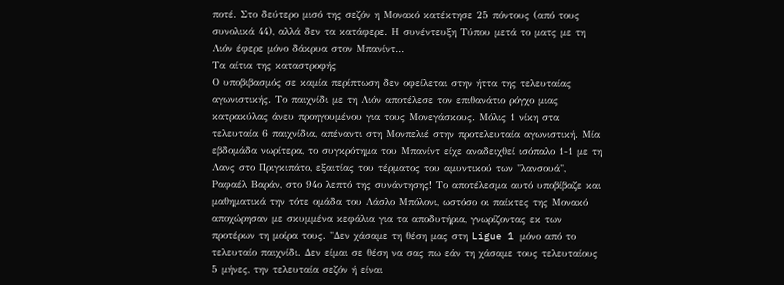ποτέ. Στο δεύτερο μισό της σεζόν η Μονακό κατέκτησε 25 πόντους (από τους συνολικά 44), αλλά δεν τα κατάφερε. Η συνέντευξη Τύπου μετά το ματς με τη Λιόν έφερε μόνο δάκρυα στον Μπανίντ...
Τα αίτια της καταστροφής
Ο υποβιβασμός σε καμία περίπτωση δεν οφείλεται στην ήττα της τελευταίας αγωνιστικής. Το παιχνίδι με τη Λιόν αποτέλεσε τον επιθανάτιο ρόγχο μιας κατρακύλας άνευ προηγουμένου για τους Μονεγάσκους. Μόλις 1 νίκη στα τελευταία 6 παιχνίδια, απέναντι στη Μονπελιέ στην προτελευταία αγωνιστική. Μία εβδομάδα νωρίτερα, το συγκρότημα του Μπανίντ είχε αναδειχθεί ισόπαλο 1-1 με τη Λανς στο Πριγκιπάτο, εξαιτίας του τέρματος του αμυντικού των "λανσουά", Ραφαέλ Βαράν, στο 94ο λεπτό της συνάντησης! Το αποτέλεσμα αυτό υποβίβαζε και μαθηματικά την τότε ομάδα του Λάσλο Μπόλονι, ωστόσο οι παίκτες της Μονακό αποχώρησαν με σκυμμένα κεφάλια για τα αποδυτήρια, γνωρίζοντας εκ των προτέρων τη μοίρα τους. "Δεν χάσαμε τη θέση μας στη Ligue 1 μόνο από το τελευταίο παιχνίδι. Δεν είμαι σε θέση να σας πω εάν τη χάσαμε τους τελευταίους 5 μήνες, την τελευταία σεζόν ή είναι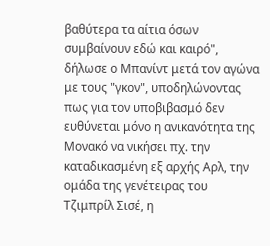βαθύτερα τα αίτια όσων συμβαίνουν εδώ και καιρό", δήλωσε ο Μπανίντ μετά τον αγώνα με τους "γκον", υποδηλώνοντας πως για τον υποβιβασμό δεν ευθύνεται μόνο η ανικανότητα της Μονακό να νικήσει πχ. την καταδικασμένη εξ αρχής Αρλ, την ομάδα της γενέτειρας του Τζιμπρίλ Σισέ, η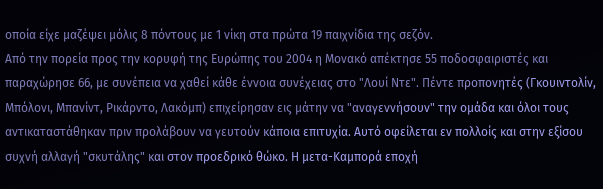οποία είχε μαζέψει μόλις 8 πόντους με 1 νίκη στα πρώτα 19 παιχνίδια της σεζόν.
Από την πορεία προς την κορυφή της Ευρώπης του 2004 η Μονακό απέκτησε 55 ποδοσφαιριστές και παραχώρησε 66, με συνέπεια να χαθεί κάθε έννοια συνέχειας στο "Λουί Ντε". Πέντε προπονητές (Γκουιντολίν, Μπόλονι, Μπανίντ, Ρικάρντο, Λακόμπ) επιχείρησαν εις μάτην να "αναγεννήσουν" την ομάδα και όλοι τους αντικαταστάθηκαν πριν προλάβουν να γευτούν κάποια επιτυχία. Αυτό οφείλεται εν πολλοίς και στην εξίσου συχνή αλλαγή "σκυτάλης" και στον προεδρικό θώκο. Η μετα-Καμπορά εποχή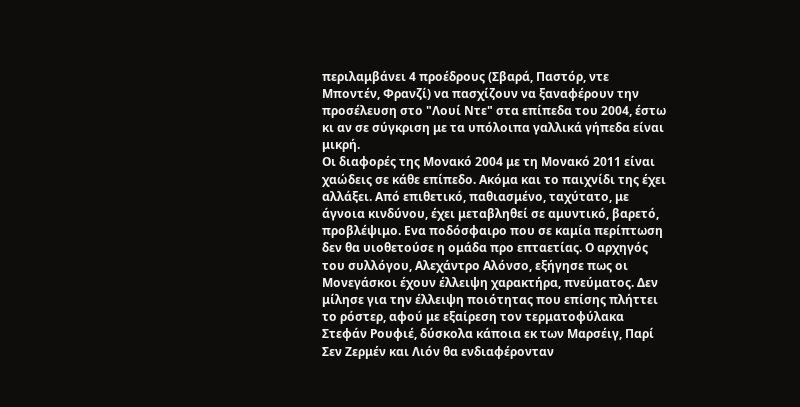περιλαμβάνει 4 προέδρους (Σβαρά, Παστόρ, ντε Μποντέν, Φρανζί) να πασχίζουν να ξαναφέρουν την προσέλευση στο "Λουί Ντε" στα επίπεδα του 2004, έστω κι αν σε σύγκριση με τα υπόλοιπα γαλλικά γήπεδα είναι μικρή.
Οι διαφορές της Μονακό 2004 με τη Μονακό 2011 είναι χαώδεις σε κάθε επίπεδο. Ακόμα και το παιχνίδι της έχει αλλάξει. Από επιθετικό, παθιασμένο, ταχύτατο, με άγνοια κινδύνου, έχει μεταβληθεί σε αμυντικό, βαρετό, προβλέψιμο. Ενα ποδόσφαιρο που σε καμία περίπτωση δεν θα υιοθετούσε η ομάδα προ επταετίας. Ο αρχηγός του συλλόγου, Αλεχάντρο Αλόνσο, εξήγησε πως οι Μονεγάσκοι έχουν έλλειψη χαρακτήρα, πνεύματος. Δεν μίλησε για την έλλειψη ποιότητας που επίσης πλήττει το ρόστερ, αφού με εξαίρεση τον τερματοφύλακα Στεφάν Ρουφιέ, δύσκολα κάποια εκ των Μαρσέιγ, Παρί Σεν Ζερμέν και Λιόν θα ενδιαφέρονταν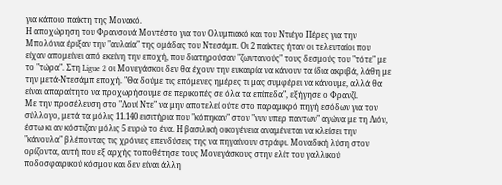για κάποιο παίκτη της Μονακό.
Η αποχώρηση του Φρανσουά Μοντέστο για τον Ολυμπιακό και του Ντιέγο Πέρες για την Μπολόνια έριξαν την "αυλαία" της ομάδας του Ντεσάμπ. Οι 2 παίκτες ήταν οι τελευταίοι που είχαν απομείνει από εκείνη την εποχή, που διατηρούσαν "ζωντανούς" τους δεσμούς του "τότε" με το "τώρα". Στη Ligue 2 οι Μονεγάσκοι δεν θα έχουν την ευκαιρία να κάνουν τα ίδια ακριβά, λάθη με την μετά-Ντεσάμπ εποχή. "Θα δούμε τις επόμενες ημέρες τι μας συμφέρει να κάνουμε, αλλά θα είναι απαραίτητο να προχωρήσουμε σε περικοπές σε όλα τα επίπεδα", εξήγησε ο Φρανζί.
Με την προσέλευση στο "Λουί Ντε" να μην αποτελεί ούτε στο παραμικρό πηγή εσόδων για τον σύλλογο, μετά τα μόλις 11.140 εισιτήρια που "κόπηκαν" στον "νυν υπερ παντων" αγώνα με τη Λιόν, έστω κι αν κόστιζαν μόλις 5 ευρώ το ένα. Η βασιλική οικογένεια αναμένεται να κλείσει την "κάνουλα" βλέποντας τις χρόνιες επενδύσεις της να πηγαίνουν στράφι. Μοναδική λύση στον ορίζοντα, αυτή που εξ αρχής τοποθέτησε τους Μονεγάσκους στην ελίτ του γαλλικού ποδοσφαιρικού κόσμου και δεν είναι άλλη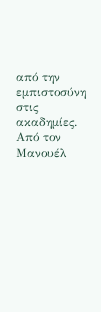από την εμπιστοσύνη στις ακαδημίες. Από τον Μανουέλ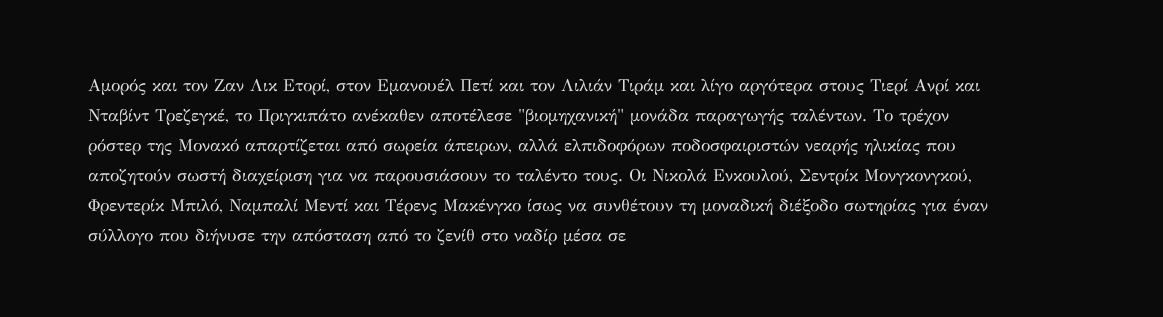Αμορός και τον Ζαν Λικ Ετορί, στον Εμανουέλ Πετί και τον Λιλιάν Τιράμ και λίγο αργότερα στους Τιερί Ανρί και Νταβίντ Τρεζεγκέ, το Πριγκιπάτο ανέκαθεν αποτέλεσε "βιομηχανική" μονάδα παραγωγής ταλέντων. Το τρέχον ρόστερ της Μονακό απαρτίζεται από σωρεία άπειρων, αλλά ελπιδοφόρων ποδοσφαιριστών νεαρής ηλικίας που αποζητούν σωστή διαχείριση για να παρουσιάσουν το ταλέντο τους. Οι Νικολά Ενκουλού, Σεντρίκ Μονγκονγκού, Φρεντερίκ Μπιλό, Ναμπαλί Μεντί και Τέρενς Μακένγκο ίσως να συνθέτουν τη μοναδική διέξοδο σωτηρίας για έναν σύλλογο που διήνυσε την απόσταση από το ζενίθ στο ναδίρ μέσα σε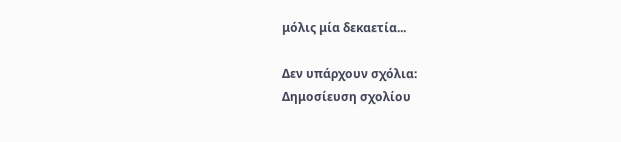μόλις μία δεκαετία...

Δεν υπάρχουν σχόλια:
Δημοσίευση σχολίου